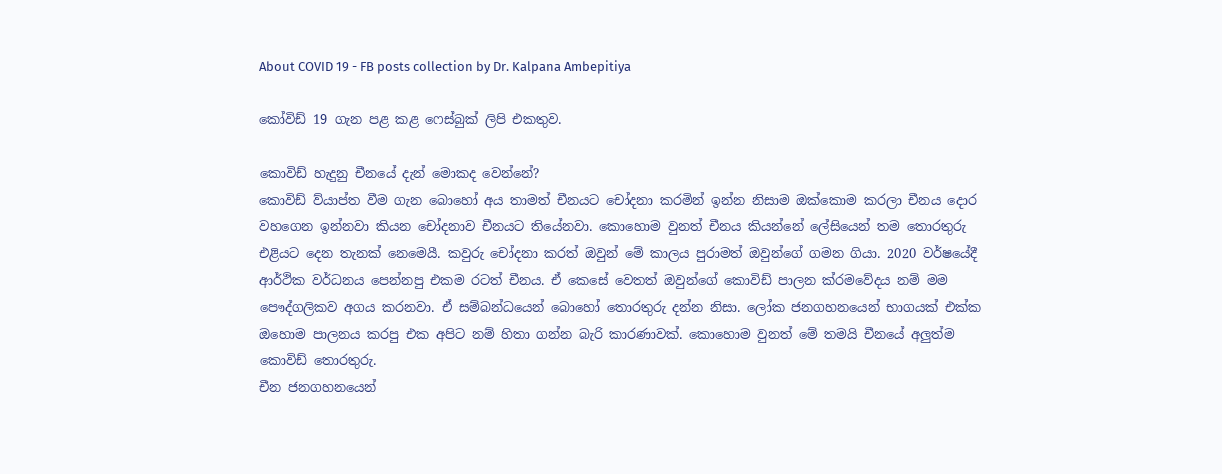About COVID 19 - FB posts collection by Dr. Kalpana Ambepitiya

කෝවිඩ් 19 ගැන පළ කළ ෆෙස්බුක් ලිපි එකතුව.

කොවිඩ් හැදුනු චීනයේ දැන් මොකද වෙන්නේ?
කොවිඩ් ව්යාප්ත වීම ගැන බොහෝ අය තාමත් චීනයට චෝදනා කරමින් ඉන්න නිසාම ඔක්කොම කරලා චීනය දොර වහගෙන ඉන්නවා කියන චෝදනාව චීනයට තියේනවා. කොහොම වුනත් චීනය කියන්නේ ලේසියෙන් තම තොරතුරු එළියට දෙන තැනක් නෙමෙයී. කවුරු චෝදනා කරත් ඔවුන් මේ කාලය පුරාමත් ඔවුන්ගේ ගමන ගියා. 2020 වර්ෂයේදී ආර්ථික වර්ධනය පෙන්නපු එකම රටත් චීනය. ඒ කෙසේ වෙතත් ඔවුන්ගේ කොවිඩ් පාලන ක්රමවේදය නම් මම පෞද්ගලිකව අගය කරනවා. ඒ සම්බන්ධයෙන් බොහෝ තොරතුරු දන්න නිසා. ලෝක ජනගහනයෙන් භාගයක් එක්ක ඔහොම පාලනය කරපු එක අපිට නම් හිතා ගන්න බැරි කාරණාවක්. කොහොම වුනත් මේ තමයි චීනයේ අලුත්ම කොවිඩ් තොරතුරු.
චීන ජනගහනයෙන්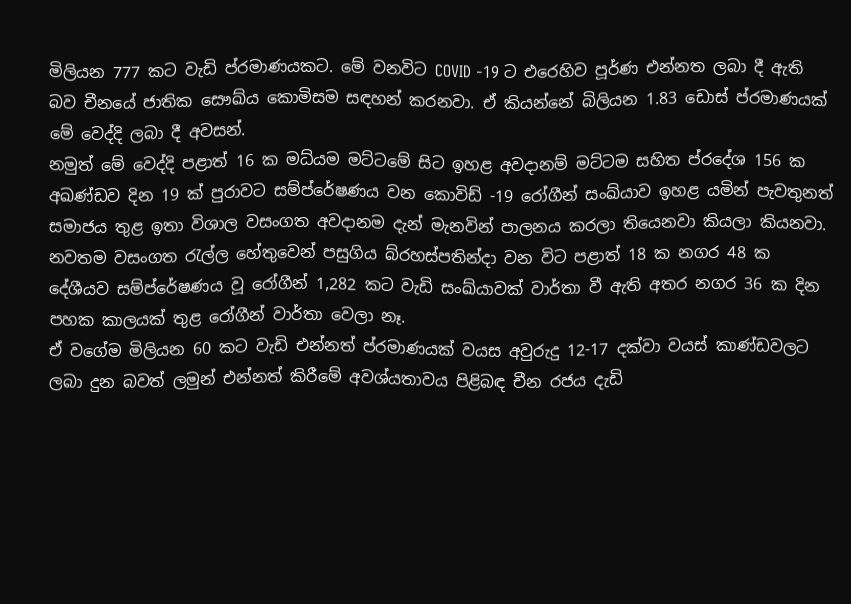මිලියන 777 කට වැඩි ප්රමාණයකට. මේ වනවිට COVID -19 ට එරෙහිව පූර්ණ එන්නත ලබා දී ඇති බව චීනයේ ජාතික සෞඛ්ය කොමිසම සඳහන් කරනවා. ඒ කියන්නේ බිලියන 1.83 ඩොස් ප්රමාණයක් මේ වෙද්දි ලබා දී අවසන්.
නමුත් මේ වෙද්දි පළාත් 16 ක මධ්යම මට්ටමේ සිට ඉහළ අවදානම් මට්ටම සහිත ප්රදේශ 156 ක අඛණ්ඩව දින 19 ක් පුරාවට සම්ප්රේෂණය වන කොවිඩ් -19 රෝගීන් සංඛ්යාව ඉහළ යමින් පැවතුනත් සමාජය තුළ ඉතා විශාල වසංගත අවදානම දැන් මැනවින් පාලනය කරලා තියෙනවා කියලා කියනවා.
නවතම වසංගත රැල්ල හේතුවෙන් පසුගිය බ්රහස්පතින්දා වන විට පළාත් 18 ක නගර 48 ක දේශීයව සම්ප්රේෂණය වූ රෝගීන් 1,282 කට වැඩි සංඛ්යාවක් වාර්තා වී ඇති අතර නගර 36 ක දින පහක කාලයක් තුළ රෝගීන් වාර්තා වෙලා නෑ.
ඒ වගේම මිලියන 60 කට වැඩි එන්නත් ප්රමාණයක් වයස අවුරුදු 12-17 දක්වා වයස් කාණ්ඩවලට ලබා දුන බවත් ලමුන් එන්නත් කිරීමේ අවශ්යතාවය පිළිබඳ චීන රජය දැඩි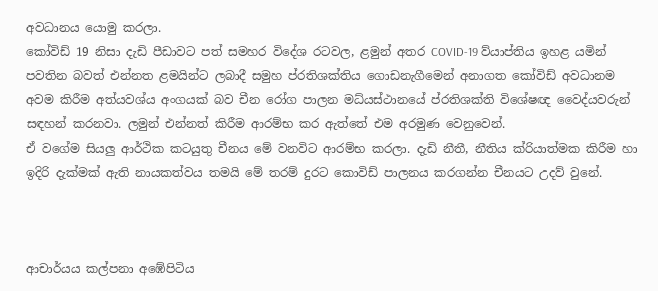අවධානය යොමු කරලා.
කෝවිඩ් 19 නිසා දැඩි පීඩාවට පත් සමහර විදේශ රටවල, ළමුන් අතර COVID-19 ව්යාප්තිය ඉහළ යමින් පවතින බවත් එන්නත ළමයින්ට ලබාදී සමුහ ප්රතිශක්තිය ගොඩනැගීමෙන් අනාගත කෝවිඩ් අවධානම අවම කිරීම අත්යවශ්ය අංගයක් බව චීන රෝග පාලන මධ්යස්ථානයේ ප්රතිශක්ති විශේෂඥ වෛද්යවරුන් සඳහන් කරනවා. ලමුන් එන්නත් කිරීම ආරම්භ කර ඇත්තේ එම අරමුණ වෙනුවෙන්.
ඒ වගේම සියලු ආර්ථික කටයුතු චීනය මේ වනවිට ආරම්භ කරලා. දැඩි නීතී, නීතිය ක්රියාත්මක කිරීම හා ඉදිරි දැක්මක් ඇති නායකත්වය තමයි මේ තරම් දුරට කොවිඩ් පාලනය කරගන්න චීනයට උදව් වුනේ.



ආචාර්යය කල්පනා අඹේපිටිය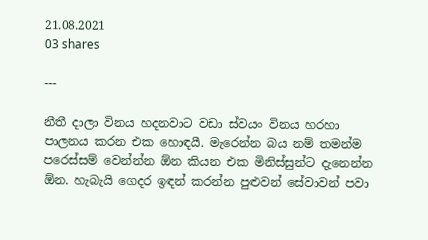21.08.2021
03 shares

---

නීතී දාලා විනය හදනවාට වඩා ස්වයං විනය හරහා පාලනය කරන එක හොඳයී. මැරෙන්න බය නම් තමන්ම පරෙස්සම් වෙන්න්න ඕන කියන එක මිනිස්සුන්ට දැනෙන්න ඕන. හැබැයි ගෙදර ඉඳන් කරන්න පුළුවන් සේවාවන් පවා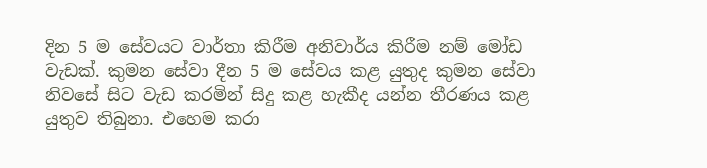දින 5 ම සේවයට වාර්තා කිරීම අනිවාර්ය කිරීම නම් මෝඩ වැඩක්. කුමන සේවා දීන 5 ම සේවය කළ යුතුද කුමන සේවා නිවසේ සිට වැඩ කරමින් සිදු කළ හැකීද යන්න තීරණය කළ යුතුව තිබුනා. එහෙම කරා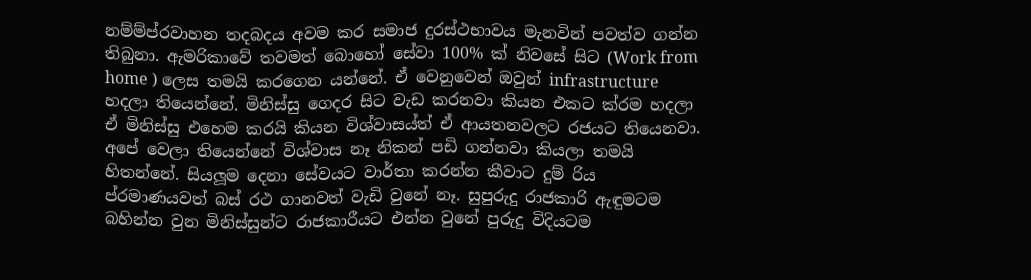නම්ම්ප්රවාහන තදබදය අවම කර සමාජ දුරස්ථභාවය මැනවින් පවත්ව ගන්න තිබුනා. ඇමරිකාවේ තවමත් බොහෝ සේවා 100% ක් නිවසේ සිට (Work from home ) ලෙස තමයි කරගෙන යන්නේ. ඒ වෙනුවෙන් ඔවුන් infrastructure හදලා තියෙන්නේ. මිනිස්සු ගෙදර සිට වැඩ කරනවා කියන එකට ක්රම හදලා ඒ මිනිස්සු එහෙම කරයි කියන විශ්වාසය්ත් ඒ ආයතනවලට රජයට තියෙනවා. අපේ වෙලා තියෙන්නේ විශ්වාස නෑ නිකන් පඩි ගන්නවා කියලා තමයි හිතන්නේ. සියලූම දෙනා සේවයට වාර්තා කරන්න කීවාට දුම් රිය ප්රමාණයවත් බස් රථ ගානවත් වැඩි වුනේ නෑ. සුපුරුදු රාජකාරි ඇඳුමටම බහින්න වුන මිනිස්සුන්ට රාජකාරීයට එන්න වුනේ පුරුදු විදියටම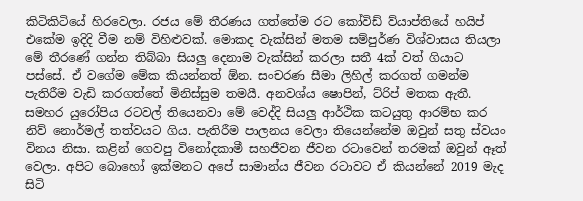කිටිකිටියේ හිරවෙලා. රජය මේ තීරණය ගත්තේම රට කෝවිඩ් ව්යාප්තියේ හයිප් එකේම ඉදිදි වීම නම් විහිළුවක්. මොකද වැක්සින් මතම සම්පුර්ණ විශ්වාසය තියලා මේ තීරණේ ගන්න තිබ්බා සියලු දෙනාම වැක්සින් කරලා සතී 4ක් වත් ගියාට පස්සේ. ඒ වගේම මේක කියන්නත් ඕන. සංචරණ සීමා ලිහිල් කරගත් ගමන්ම පැතිරීම වැඩි කරගත්තේ මිනිස්සුම තමයී. අනවශ්ය ෂොපින්, ට්රිප් මතක ඇතී. සමහර යුරෝපිය රටවල් තියෙනවා මේ වෙද්දි සියලු ආර්ථික කටයුතු ආරම්භ කර නිව් නොර්මල් තත්වයට ගිය. පැතිරීම පාලනය වෙලා තියෙන්නේම ඔවුන් සතු ස්වයං විනය නිසා. කළින් ගෙවපු විනෝදකාමී සහජීවන ජීවන රටාවෙන් තරමක් ඔවුන් ඈත් වෙලා. අපිට බොහෝ ඉක්මනට අපේ සාමාන්ය ජීවන රටාවට ඒ කියන්නේ 2019 මැද සිටි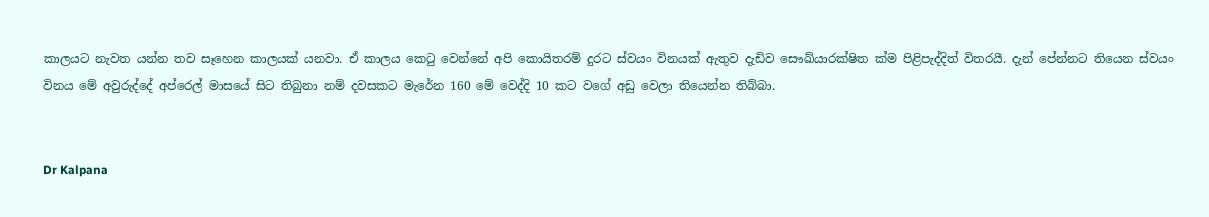කාලයට නැවත යන්න තව සෑහෙන කාලයක් යනවා. ඒ කාලය කෙටු වෙන්නේ අපි කොයිතරම් දුරට ස්වයං විනයක් ඇතුව දැඩිව සෞඛ්යාරක්ෂිත ක්ම පිළිපැද්දිත් විතරයී. දැන් පේන්නට තියෙන ස්වයං විනය මේ අවුරුද්දේ අප්රෙල් මාසයේ සිට තිබුනා නම් දවසකට මැරේන 160 මේ වෙද්දි 10 කට වගේ අඩු වෙලා තියෙන්න තිබ්බා.


Dr Kalpana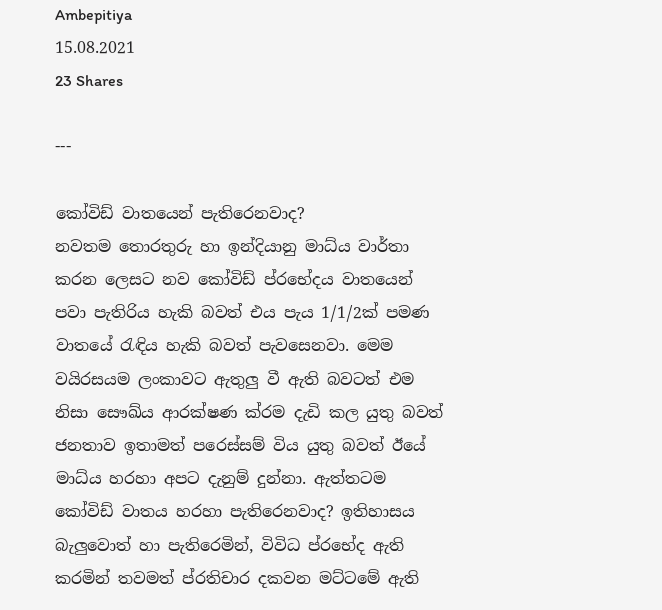Ambepitiya
15.08.2021
23 Shares

---

කෝවිඩ් වාතයෙන් පැතිරෙනවාද?
නවතම තොරතුරු හා ඉන්දියානු මාධ්ය වාර්තා කරන ලෙසට නව කෝවිඩ් ප්රභේදය වාතයෙන් පවා පැතිරිය හැකි බවත් එය පැය 1/1/2ක් පමණ වාතයේ රැඳිය හැකි බවත් පැවසෙනවා. මෙම වයිරසයම ලංකාවට ඇතුලු වී ඇති බවටත් එම නිසා සෞඛ්ය ආරක්ෂණ ක්රම දැඩි කල යුතු බවත් ජනතාව ඉතාමත් පරෙස්සම් විය යුතු බවත් ඊයේ මාධ්ය හරහා අපට දැනුම් දුන්නා. ඇත්තටම කෝවිඩ් වාතය හරහා පැතිරෙනවාද? ඉතිහාසය බැලුවොත් හා පැතිරෙමින්, විවිධ ප්රභේද ඇති කරමින් තවමත් ප්රතිචාර දකවන මට්ටමේ ඇති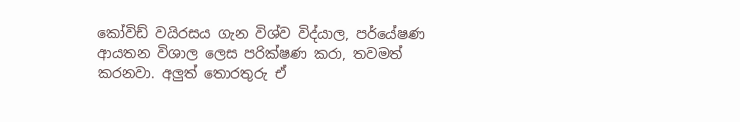කෝවිඩ් වයිරසය ගැන විශ්ව විද්යාල, පර්යේෂණ ආයතන විශාල ලෙස පරික්ෂණ කරා, තවමත් කරනවා. අලුත් තොරතුරු ඒ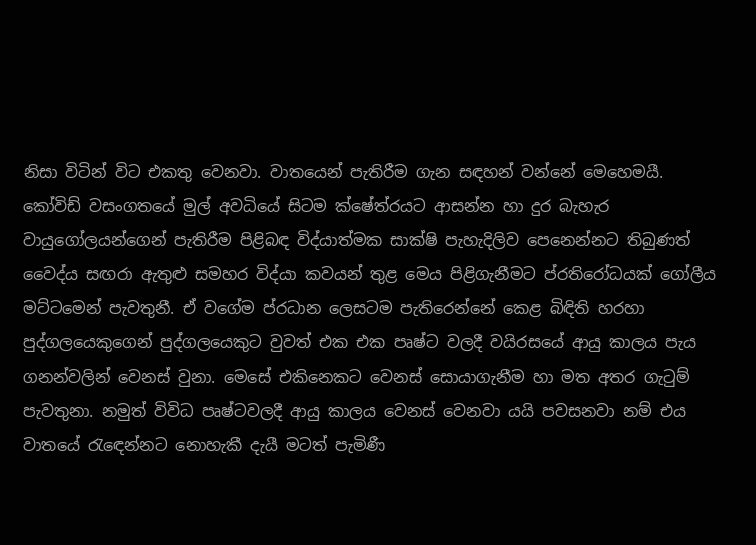නිසා විටින් විට එකතු වෙනවා. වාතයෙන් පැතිරීම ගැන සඳහන් වන්නේ මෙහෙමයී.
කෝවිඩ් වසංගතයේ මුල් අවධියේ සිටම ක්ෂේත්රයට ආසන්න හා දුර බැහැර වායුගෝලයන්ගෙන් පැතිරීම පිළිබඳ විද්යාත්මක සාක්ෂි පැහැදිලිව පෙනෙන්නට තිබුණත් වෛද්ය සඟරා ඇතුළු සමහර විද්යා කවයන් තුළ මෙය පිළිගැනීමට ප්රතිරෝධයක් ගෝලීය මට්ටමෙන් පැවතුනී. ඒ වගේම ප්රධාන ලෙසටම පැතිරෙන්නේ කෙළ බිඳිති හරහා පුද්ගලයෙකුගෙන් පුද්ගලයෙකුට වුවත් එක එක පෘෂ්ට වලදී වයිරසයේ ආයු කාලය පැය ගනන්වලින් වෙනස් වුනා. මෙසේ එකිනෙකට වෙනස් සොයාගැනීම හා මත අතර ගැටුම් පැවතුනා. නමුත් විවිධ පෘෂ්ටවලදී ආයු කාලය වෙනස් වෙනවා යයි පවසනවා නම් එය වාතයේ රැඳෙන්නට නොහැකී දැයී මටත් පැමිණී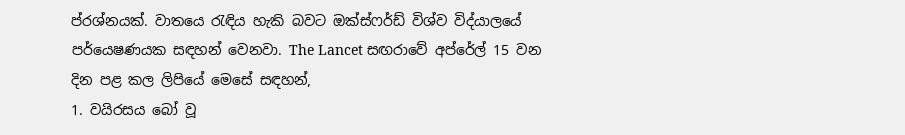ප්රශ්නයක්. වාතයෙ රැඳිය හැකි බවට ඔක්ස්ෆර්ඩ් විශ්ව විද්යාලයේ පර්යෙෂණයක සඳහන් වෙනවා. The Lancet සඟරාවේ අප්රේල් 15 වන දින පළ කල ලිපියේ මෙසේ සඳහන්,
1. වයිරසය බෝ වූ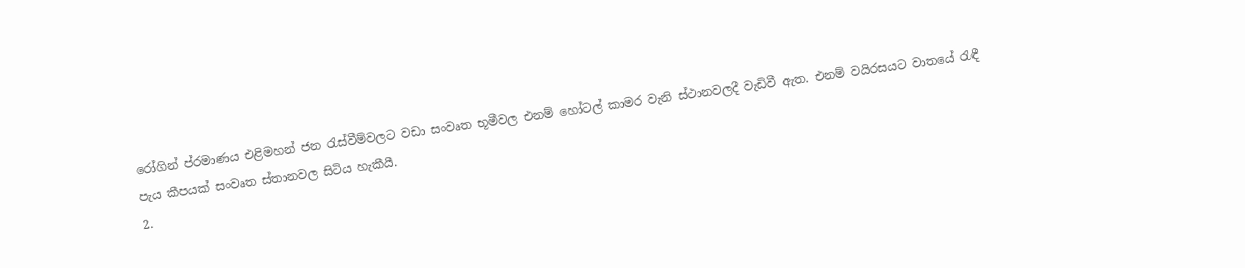රෝගින් ප්රමාණය එළිමහන් ජන රැස්වීම්වලට වඩා සංවෘත භූමීවල එනම් හෝටල් කාමර වැනි ස්ථානවලදී වැඩිවී ඇත. එනම් වයිරසයට වාතයේ රැඳී පැය කීපයක් සංවෘත ස්තානවල සිටිය හැකීයී.
2.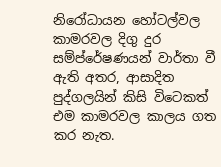නිරෝධායන හෝටල්වල කාමරවල දිගු දුර සම්ප්රේෂණයන් වාර්තා වී ඇති අතර, ආසාදිත පුද්ගලයින් කිසි විටෙකත් එම කාමරවල කාලය ගත කර නැත.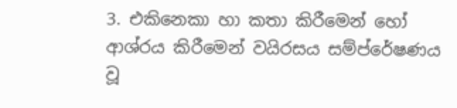3. එකිනෙකා හා කතා කිරීමෙන් හෝ ආශ්රය කිරීමෙන් වයිරසය සම්ප්රේෂණය වූ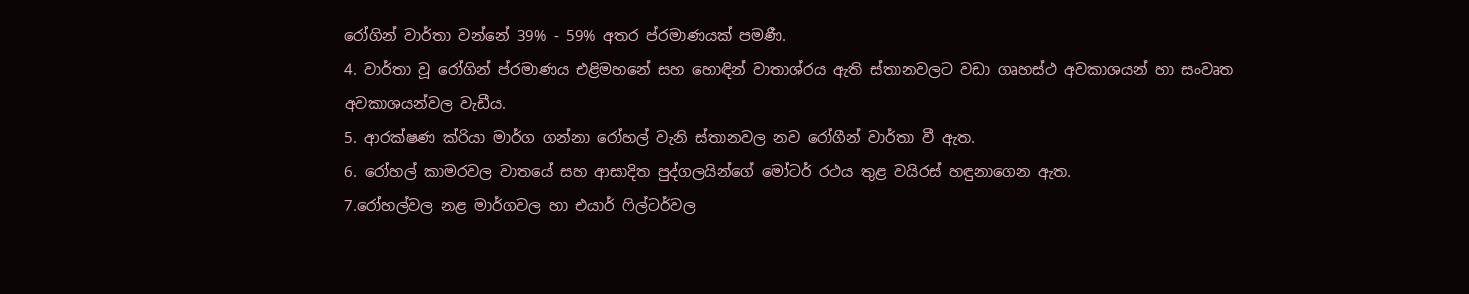රෝගින් වාර්තා වන්නේ 39% - 59% අතර ප්රමාණයක් පමණී.
4. වාර්තා වූ රෝගින් ප්රමාණය එළිමහනේ සහ හොඳින් වාතාශ්රය ඇති ස්තානවලට වඩා ගෘහස්ථ අවකාශයන් හා සංවෘත අවකාශයන්වල වැඩීය.
5. ආරක්ෂණ ක්රියා මාර්ග ගන්නා රෝහල් වැනි ස්තානවල නව රෝගීන් වාර්තා වී ඇත.
6. රෝහල් කාමරවල වාතයේ සහ ආසාදිත පුද්ගලයින්ගේ මෝටර් රථය තුළ වයිරස් හඳුනාගෙන ඇත.
7.රෝහල්වල නළ මාර්ගවල හා එයාර් ෆිල්ටර්වල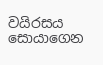වයිරසය සොයාගෙන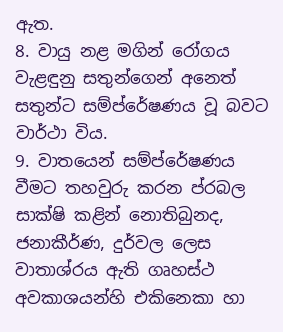ඇත.
8. වායු නළ මගින් රෝගය වැළඳුනු සතුන්ගෙන් අනෙත් සතුන්ට සම්ප්රේෂණය වූ බවට වාර්ථා විය.
9. වාතයෙන් සම්ප්රේෂණය වීමට තහවුරු කරන ප්රබල සාක්ෂි කළින් නොතිබුනද, ජනාකීර්ණ, දුර්වල ලෙස වාතාශ්රය ඇති ගෘහස්ථ අවකාශයන්හි එකිනෙකා හා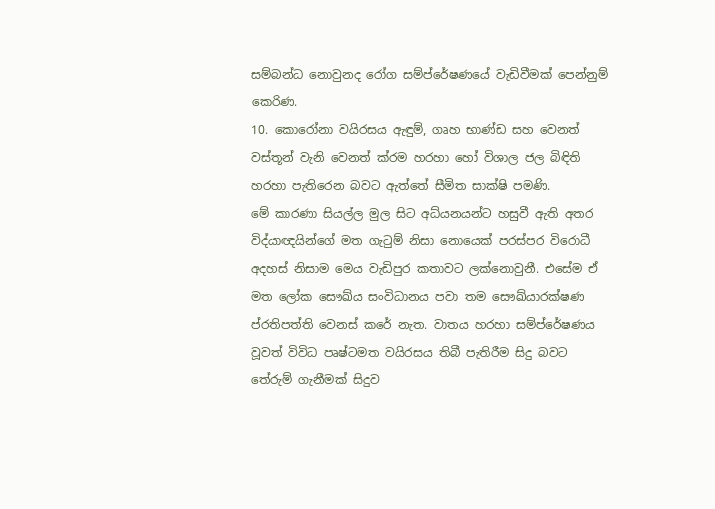සම්බන්ධ නොවුනද රෝග සම්ප්රේෂණයේ වැඩිවීමක් පෙන්නුම් කෙරිණ.
10. කොරෝනා වයිරසය ඇඳුම්, ගෘහ භාණ්ඩ සහ වෙනත් වස්තූන් වැනි වෙනත් ක්රම හරහා හෝ විශාල ජල බිඳිති හරහා පැතිරෙන බවට ඇත්තේ සීමිත සාක්ෂි පමණි.
මේ කාරණා සියල්ල මුල සිට අධ්යනයන්ට හසුවී ඇති අතර විද්යාඥයින්ගේ මත ගැටුම් නිසා නොයෙක් පරස්පර විරොධී අදහස් නිසාම මෙය වැඩිපුර කතාවට ලක්නොවුනී. එසේම ඒ මත ලෝක සෞඛ්ය සංවිධානය පවා තම සෞඛ්යාරක්ෂණ ප්රතිපත්ති වෙනස් කරේ නැත. වාතය හරහා සම්ප්රේෂණය වූවත් විවිධ පෘෂ්ටමත වයිරසය තිබී පැතිරීම සිදු බවට තේරුම් ගැනීමක් සිදුව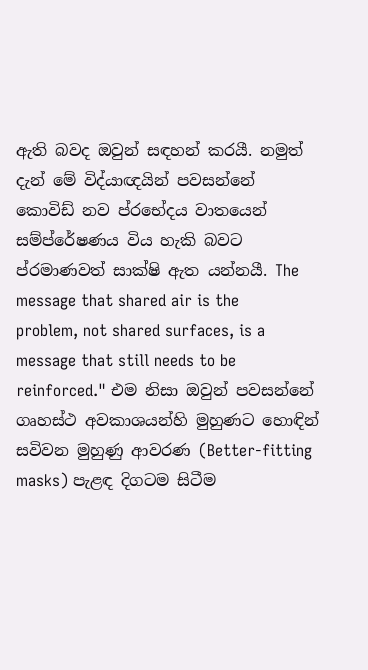ඇති බවද ඔවුන් සඳහන් කරයී. නමුත් දැන් මේ විද්යාඥයින් පවසන්නේ කොවිඩ් නව ප්රභේදය වාතයෙන් සම්ප්රේෂණය විය හැකි බවට ප්රමාණවත් සාක්ෂි ඇත යන්නයී. The message that shared air is the problem, not shared surfaces, is a message that still needs to be reinforced." එම නිසා ඔවුන් පවසන්නේ ගෘහස්ථ අවකාශයන්හි මුහුණට හොඳින් සවිවන මුහුණු ආවරණ (Better-fitting masks) පැළඳ දිගටම සිටීම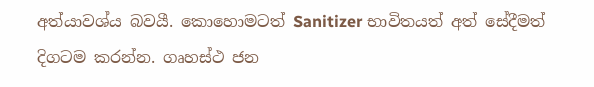අත්යාවශ්ය බවයී. කොහොමටත් Sanitizer භාවිතයත් අත් සේදීමත් දිගටම කරන්න. ගෘහස්ථ ජන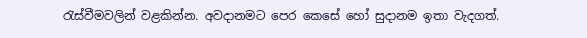රැස්වීමවලින් වළකින්න. අවදානමට පෙර කෙසේ හෝ සුදානම ඉතා වැදගත්.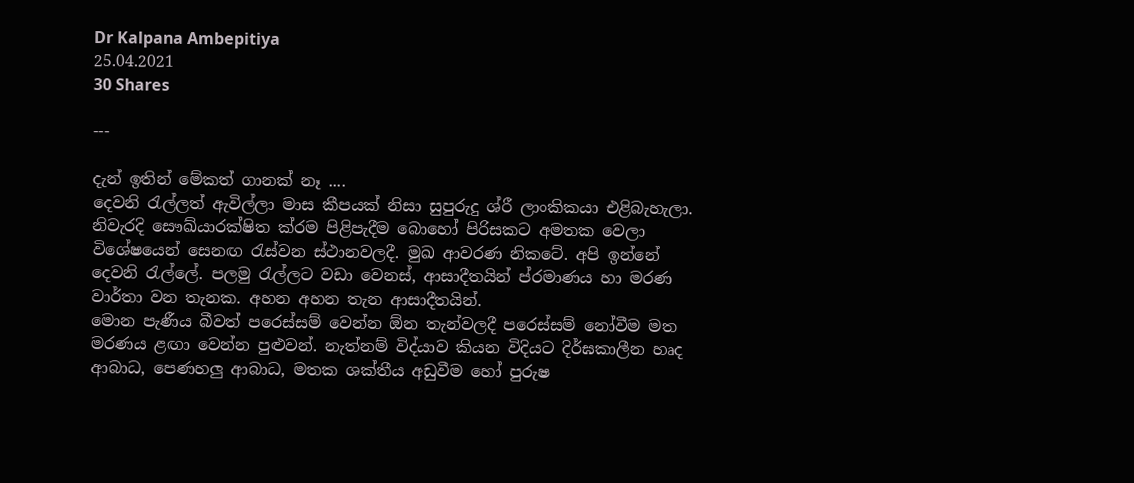Dr Kalpana Ambepitiya
25.04.2021
30 Shares

---

දැන් ඉතින් මේකත් ගානක් නෑ ....
දෙවනි රැල්ලත් ඇවිල්ලා මාස කීපයක් නිසා සුපුරුදු ශ්රී ලාංකිකයා එළිබැහැලා. නිවැරදි සෞඛ්යාරක්ෂිත ක්රම පිළිපැදීම බොහෝ පිරිසකට අමතක වෙලා විශේෂයෙන් සෙනඟ රැස්වන ස්ථානවලදී. මුඛ ආවරණ නිකටේ. අපි ඉන්නේ දෙවනි රැල්ලේ. පලමු රැල්ලට වඩා වෙනස්, ආසාදීතයින් ප්රමාණය හා මරණ වාර්තා වන තැනක. අහන අහන තැන ආසාදීතයින්.
මොන පැණීය බීවත් පරෙස්සම් වෙන්න ඕන තැන්වලදී පරෙස්සම් නෝවීම මත මරණය ළඟා වෙන්න පුළුවන්. නැත්නම් විද්යාව කියන විදියට දිර්ඝකාලීන හෘද ආබාධ, පෙණහලු ආබාධ, මතක ශක්තීය අඩුවීම හෝ පුරුෂ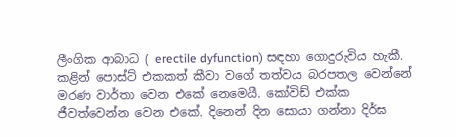ලීංගික ආබාධ ( erectile dyfunction) සඳහා ගොදුරුවිය හැකී. කළින් පොස්ට් එකකත් කීවා වගේ තත්වය බරපතල වෙන්නේ මරණ වාර්තා වෙන එකේ නෙමෙයී. කෝවිඩ් එක්ක ජීවත්වෙන්න වෙන එකේ. දිනෙන් දින සොයා ගන්නා දිර්ඝ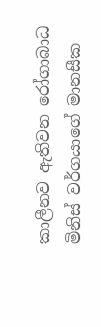කාලීනව ඇතිවන රෝගාබාධ මිනිස් වර්ගයාගේ මානසීක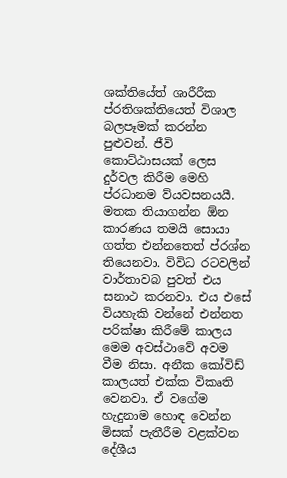ශක්තියේත් ශාරීරීක ප්රතිශක්තියෙත් විශාල බලපෑමක් කරන්න පුළුවන්. ජීවි කොට්ඨාසයක් ලෙස දුර්වල කිරීම මෙහි ප්රධානම ව්යවසනයයී. මතක තියාගන්න ඕන කාරණය තමයි සොයා ගත්ත එන්නතෙත් ප්රශ්න තියෙනවා. විවිධ රටවලින් වාර්තාවබ පුවත් එය සනාථ කරනවා. එය එසේ වියහැකි වන්නේ එන්නත පරික්ෂා කිරීමේ කාලය මෙම අවස්ථාවේ අවම වීම නිසා. අනීක කෝවිඩ් කාලයත් එක්ක විකෘති වෙනවා. ඒ වගේම හැදුනාම හොඳ වෙන්න මිසක් පැතීරීම වළක්වන දේශීය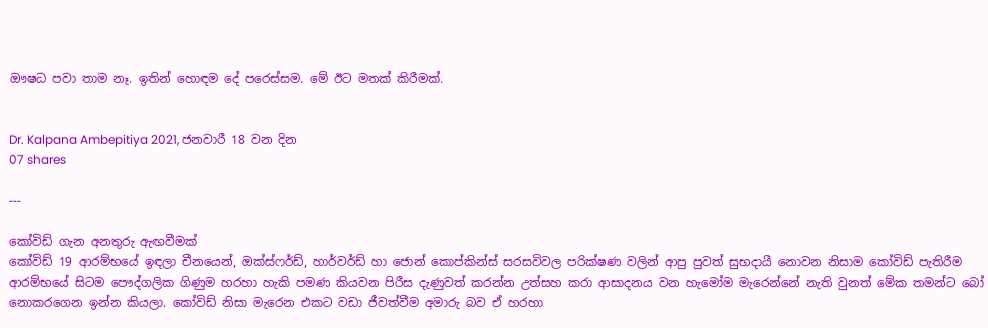ඖෂධ පවා තාම නෑ. ඉතින් හොඳම දේ පරෙස්සම. මේ ඊට මතක් කිරීමක්.


Dr. Kalpana Ambepitiya 2021, ජනවාරී 18 වන දින
07 shares

---

කෝවිඩ් ගැන අනතුරු ඇඟවීමක්
කෝවිඩ් 19 ආරම්භයේ ඉඳලා චීනයෙන්, ඔක්ස්ෆර්ඩ්, හාර්වර්ඩ් හා ජොන් කොප්කින්ස් සරසවිවල පරික්ෂණ වලින් ආපු පුවත් සුභදායී නොවන නිසාම කෝවිඩ් පැතිරීම ආරම්භයේ සිටම පෞද්ගලික ගිණුම හරහා හැකි පමණ කියවන පිරීස දැණුවත් කරන්න උත්සහ කරා ආසාදනය වන හැමෝම මැරෙන්නේ නැති වුනත් මේක තමන්ට බෝ නොකරගෙන ඉන්න කියලා. කෝවිඩ් නිසා මැරෙන එකට වඩා ජීවත්වීම අමාරු බව ඒ හරහා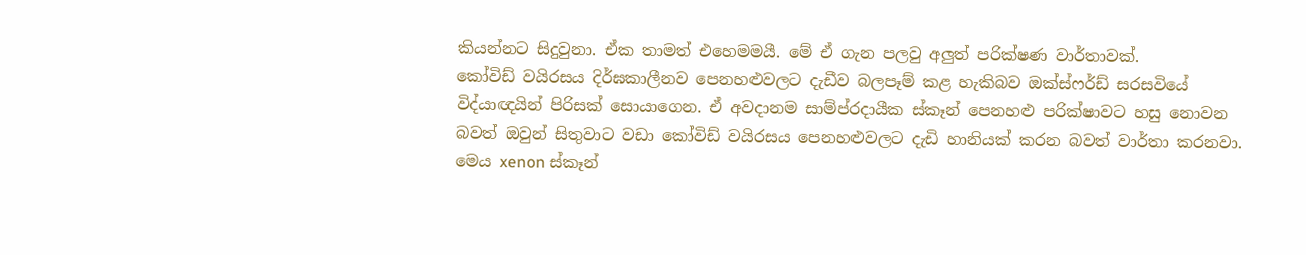කියන්නට සිදුවුනා. ඒක තාමත් එහෙමමයී. මේ ඒ ගැන පලවු අලුත් පරික්ෂණ වාර්තාවක්.
කෝවිඩ් වයිරසය දිර්ඝකාලීනව පෙනහළුවලට දැඩීව බලපෑම් කළ හැකිබව ඔක්ස්ෆර්ඩ් සරසවියේ විද්යාඥයින් පිරිසක් සොයාගෙන. ඒ අවදානම සාම්ප්රදායීක ස්කෑන් පෙනහළු පරික්ෂාවට හසු නොවන බවත් ඔවුන් සිතුවාට වඩා කෝවිඩ් වයිරසය පෙනහළුවලට දැඩි හානියක් කරන බවත් වාර්තා කරනවා. මෙය xenon ස්කෑන්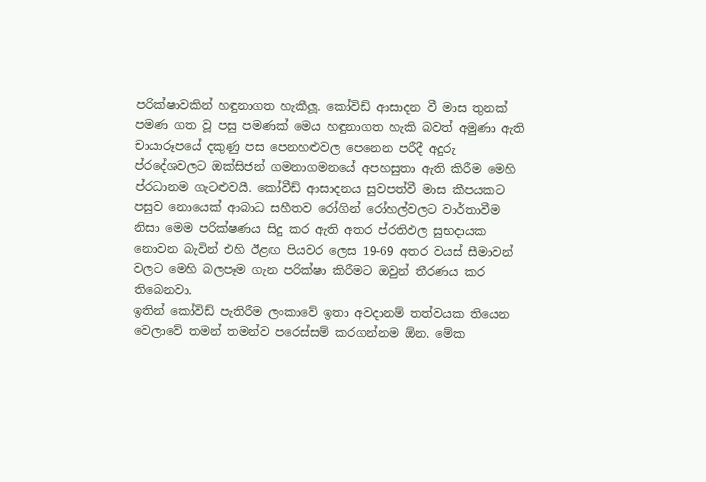පරික්ෂාවකින් හඳුනාගත හැකීලූ. කෝවිඩ් ආසාදන වී මාස තුනක් පමණ ගත වූ පසු පමණක් මෙය හඳුනාගත හැකි බවත් අමුණා ඇති චායාරූපයේ දකුණු පස පෙනහළුවල පෙනෙන පරීදී අදුරු ප්රදේශවලට ඔක්සිජන් ගමනාගමනයේ අපහසුතා ඇති කිරීම මෙහි ප්රධානම ගැටළුවයී. කෝවීඩ් ආසාදනය සුවපත්වී මාස කීපයකට පසුව නොයෙක් ආබාධ සහීතව රෝගින් රෝහල්වලට වාර්තාවීම නිසා මෙම පරික්ෂණය සිදු කර ඇති අතර ප්රතිඵල සුභදායක නොවන බැවින් එහි ඊළඟ පියවර ලෙස 19-69 අතර වයස් සීමාවන් වලට මෙහි බලපෑම ගැන පරික්ෂා කිරීමට ඔවුන් තීරණය කර තිබෙනවා.
ඉතින් කෝවිඩ් පැතිරීම ලංකාවේ ඉතා අවදානම් තත්වයක තියෙන වෙලාවේ තමන් තමන්ව පරෙස්සම් කරගන්නම ඕන. මේක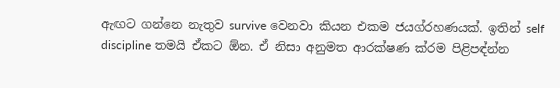ඇඟට ගන්නෙ නැතුව survive වෙනවා කියන එකම ජයග්රහණයක්. ඉතින් self discipline තමයි ඒකට ඕන. ඒ නිසා අනුමත ආරක්ෂණ ක්රම පිළිපඳ්න්න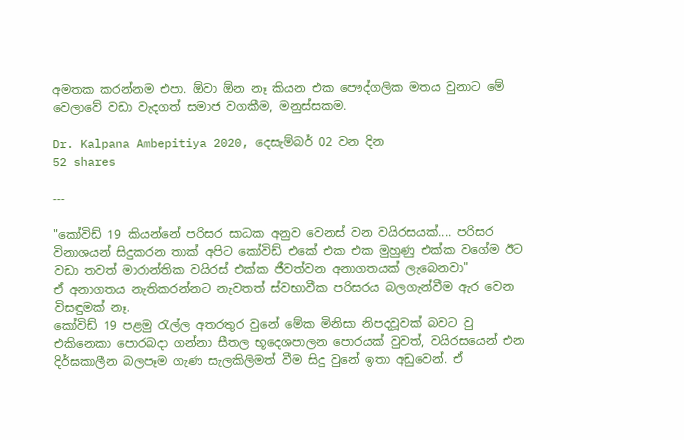අමතක කරන්නම එපා. ඕවා ඕන නෑ කියන එක පෞද්ගලික මතය වුනාට මේ වෙලාවේ වඩා වැදගත් සමාජ වගකීම, මනුස්සකම.

Dr. Kalpana Ambepitiya 2020, දෙසැම්බර් 02 වන දින
52 shares

---

"කෝවිඩ් 19 කියන්නේ පරිසර සාධක අනුව වෙනස් වන වයිරසයක්.... පරිසර විනාශයන් සිදුකරන තාක් අපිට කෝවිඩ් එකේ එක එක මුහුණු එක්ක වගේම ඊට වඩා තවත් මාරාන්තික වයිරස් එක්ක ජීවත්වන අනාගතයක් ලැබෙනවා"
ඒ අනාගතය නැතිකරන්නට නැවතත් ස්වභාවීක පරිසරය බලගැන්වීම ඇර වෙන විසඳුමක් නෑ.
කෝවිඩ් 19 පළමු රැල්ල අතරතුර වුනේ මේක මිනිසා නිපදවූවක් බවට වු එකිනෙකා පොරබදා ගන්නා සීතල භූදෙශපාලන පොරයක් වුවත්, වයිරසයෙන් එන දිර්ඝකාලීන බලපෑම ගැණ සැලකිලිමත් වීම සිදු වුනේ ඉතා අඩුවෙන්. ඒ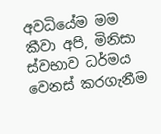අවධියේම මම කීවා අපි, මිනිසා ස්වභාව ධර්මය වෙනස් කරගැනීම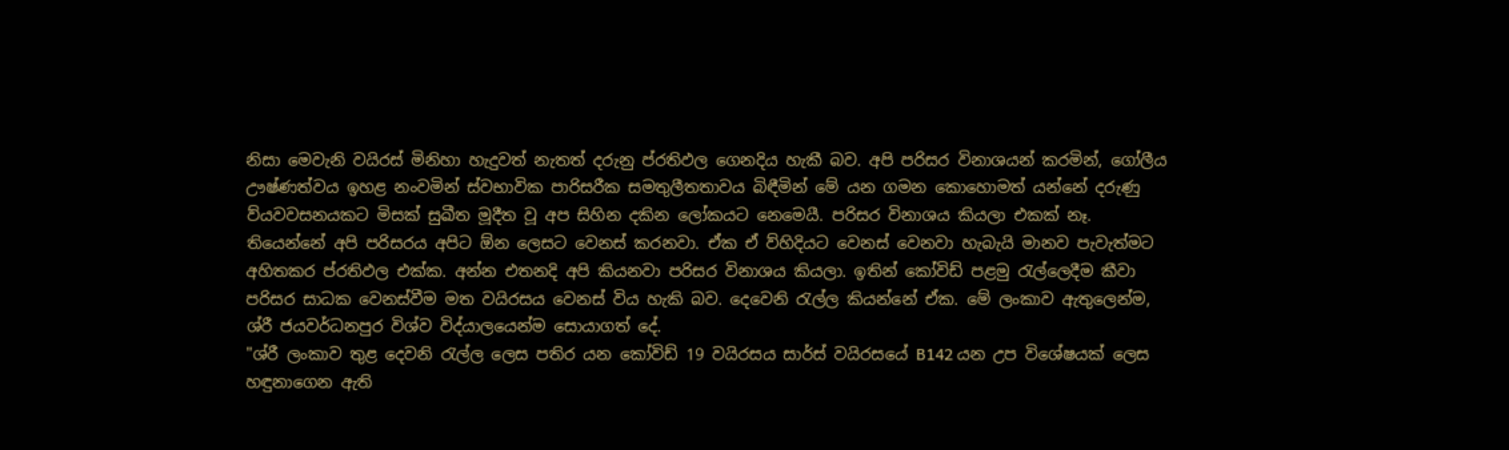නිසා මෙවැනි වයිරස් මිනිහා හැදුවත් නැතත් දරුනු ප්රතිඵල ගෙනදිය හැකී බව. අපි පරිසර විනාශයන් කරමින්, ගෝලීය ඌෂ්ණත්වය ඉහළ නංවමින් ස්වභාවික පාරිසරීක සමතුලීතතාවය බිඳීමින් මේ යන ගමන කොහොමත් යන්නේ දරුණු ව්යවවසනයකට මිසක් සුඛීත මූදීත වූ අප සිහින දකින ලෝකයට නෙමෙයී. පරිසර විනාශය කියලා එකක් නෑ. තියෙන්නේ අපි පරිසරය අපිට ඕන ලෙසට වෙනස් කරනවා. ඒක ඒ ව්හිදියට වෙනස් වෙනවා හැබැයි මානව පැවැත්මට අහිතකර ප්රතිඵල එක්ක. අන්න එතනදි අපි කියනවා පරිසර විනාශය කියලා. ඉතින් කෝවිඩ් පළමු රැල්ලෙදීම කීවා පරිසර සාධක වෙනස්වීම මත වයිරසය වෙනස් විය හැකි බව. දෙවෙනි රැල්ල කියන්නේ ඒක. මේ ලංකාව ඇතුලෙන්ම, ශ්රී ජයවර්ධනපුර විශ්ව විද්යාලයෙන්ම සොයාගත් දේ.
"ශ්රී ලංකාව තුළ දෙවනි රැල්ල ලෙස පතිර යන කෝවිඩ් 19 වයිරසය සාර්ස් වයිරසයේ B142 යන උප විශේෂයක් ලෙස හඳුනාගෙන ඇති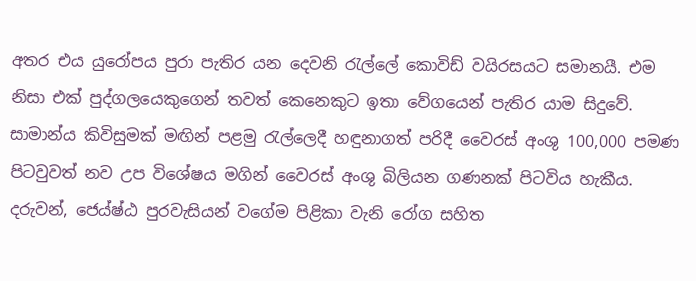අතර එය යුරෝපය පුරා පැතිර යන දෙවනි රැල්ලේ කොවිඩ් වයිරසයට සමානයී. එම නිසා එක් පුද්ගලයෙකුගෙන් තවත් කෙනෙකුට ඉතා වේගයෙන් පැතිර යාම සිදුවේ. සාමාන්ය කිවිසුමක් මඟින් පළමු රැල්ලෙදී හඳුනාගත් පරිදී වෛරස් අංශු 100,000 පමණ පිටවුවත් නව උප විශේෂය මගින් වෛරස් අංශු බිලියන ගණනක් පිටවිය හැකීය. දරුවන්, ජෙය්ෂ්ඨ පුරවැසියන් වගේම පිළිකා වැනි රෝග සහිත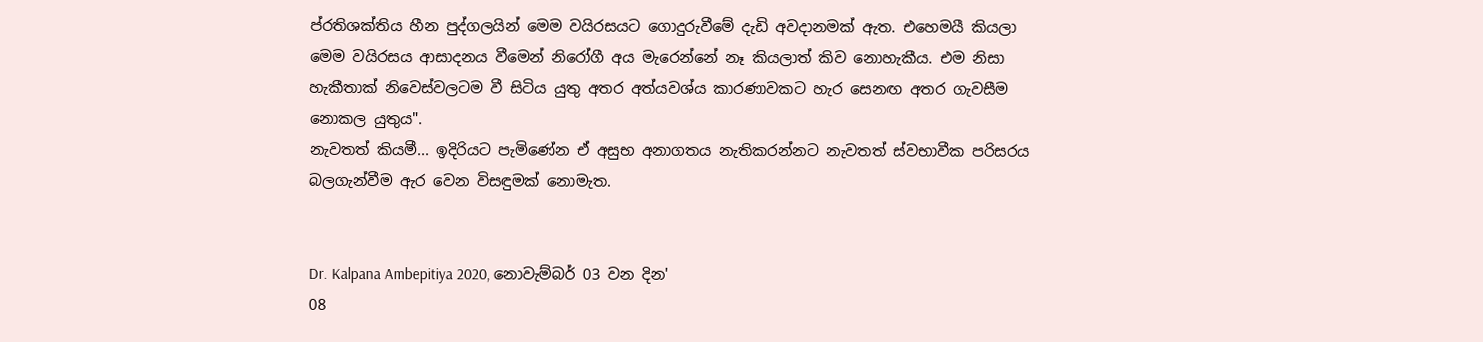ප්රතිශක්තිය හීන පුද්ගලයින් මෙම වයිරසයට ගොදුරුවීමේ දැඩි අවදානමක් ඇත. එහෙමයී කියලා මෙම වයිරසය ආසාදනය වීමෙන් නිරෝගී අය මැරෙන්නේ නෑ කියලාත් කිව නොහැකීය. එම නිසා හැකීතාක් නිවෙස්වලටම වී සිටිය යුතු අතර අත්යවශ්ය කාරණාවකට හැර සෙනඟ අතර ගැවසීම නොකල යුතුය".
නැවතත් කියමී... ඉදිරියට පැමිණේන ඒ අසුභ අනාගතය නැතිකරන්නට නැවතත් ස්වභාවීක පරිසරය බලගැන්වීම ඇර වෙන විසඳුමක් නොමැත.


Dr. Kalpana Ambepitiya 2020, නොවැම්බර් 03 වන දින'
08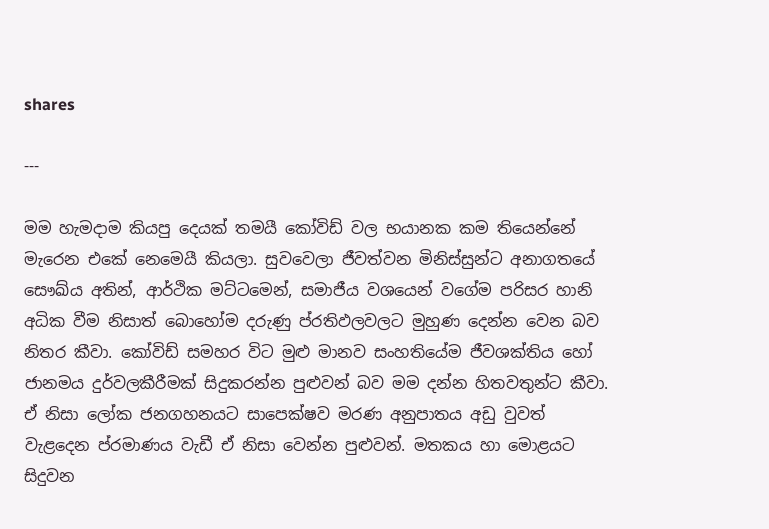shares

---

මම හැමදාම කියපු දෙයක් තමයී කෝවිඩ් වල භයානක කම තියෙන්නේ මැරෙන එකේ නෙමෙයී කියලා. සුවවෙලා ජීවත්වන මිනිස්සුන්ට අනාගතයේ සෞඛ්ය අතින්, ආර්ථික මට්ටමෙන්, සමාජීය වශයෙන් වගේම පරිසර හානි අධික වීම නිසාත් බොහෝම දරුණු ප්රතිඵලවලට මුහුණ දෙන්න වෙන බව නිතර කීවා. කෝවිඩ් සමහර විට මුළු මානව සංහතියේම ජීවශක්තිය හෝ ජානමය දුර්වලකීරීමක් සිදුකරන්න පුළුවන් බව මම දන්න හිතවතුන්ට කීවා. ඒ නිසා ලෝක ජනගහනයට සාපෙක්ෂව මරණ අනුපාතය අඩු වුවත් වැළදෙන ප්රමාණය වැඩී ඒ නිසා වෙන්න පුළුවන්. මතකය හා මොළයට සිදුවන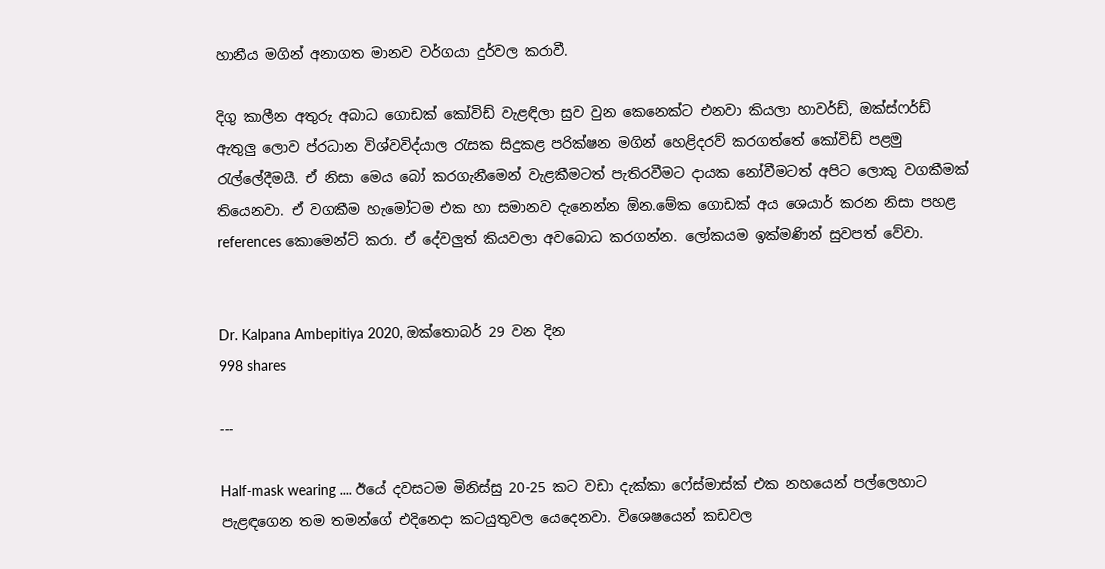හානීය මගින් අනාගත මානව වර්ගයා දුර්වල කරාවී.

දිගු කාලීන අතුරු අබාධ ගොඩක් කෝවිඩ් වැළඳිලා සුව වුන කෙනෙක්ට එනවා කියලා හාවර්ඩ්, ඔක්ස්ෆර්ඩ් ඇතුලු ලොව ප්රධාන විශ්වවිද්යාල රැසක සිදුකළ පරික්ෂන මගින් හෙළිදරව් කරගත්තේ කෝවිඩ් පළමු රැල්ලේදීමයී. ඒ නිසා මෙය බෝ කරගැනීමෙන් වැළකීමටත් පැතිරවීමට දායක නෝවීමටත් අපිට ලොකු වගකීමක් තියෙනවා. ඒ වගකීම හැමෝටම එක හා සමානව දැනෙන්න ඕන.මේක ගොඩක් අය ශෙයාර් කරන නිසා පහළ references කොමෙන්ට් කරා. ඒ දේවලුත් කියවලා අවබොධ කරගන්න. ලෝකයම ඉක්මණින් සුවපත් වේවා.


Dr. Kalpana Ambepitiya 2020, ඔක්තොබර් 29 වන දින
998 shares

---

Half-mask wearing .... ඊයේ දවසටම මිනිස්සු 20-25 කට වඩා දැක්කා ෆේස්මාස්ක් එක නහයෙන් පල්ලෙහාට පැළඳගෙන තම තමන්ගේ එදිනෙදා කටයුතුවල යෙදෙනවා. විශෙෂයෙන් කඩවල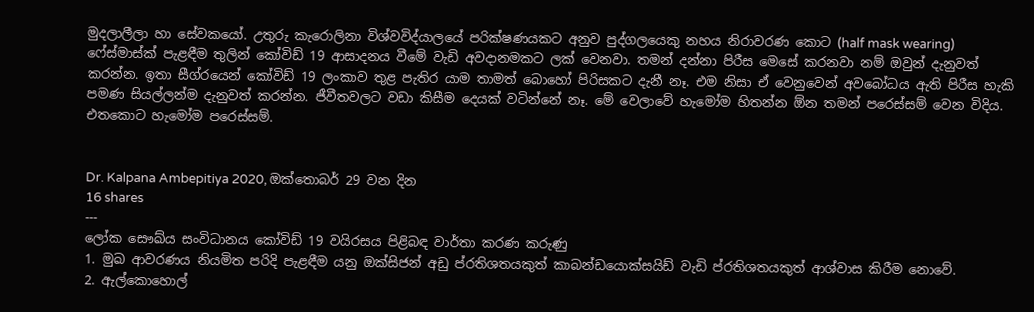මුදලාලීලා හා සේවකයෝ. උතුරු කැරොලිනා විශ්වවිද්යාලයේ පරික්ෂණයකට අනුව පුද්ගලයෙකු නහය නිරාවරණ කොට (half mask wearing) ෆේස්මාස්ක් පැළඳීම තුලින් කෝවිඩ් 19 ආසාදනය වීමේ වැඩි අවදානමකට ලක් වෙනවා. තමන් දන්නා පිරීස මෙසේ කරනවා නම් ඔවුන් දැනුවත් කරන්න. ඉතා සීග්රයෙන් කෝවිඩ් 19 ලංකාව තුළ පැතිර යාම තාමත් බොහෝ පිරිසකට දැනී නෑ. එම නිසා ඒ වෙනුවෙන් අවබෝධය ඇති පිරීස හැකි පමණ සියල්ලන්ම දැනුවත් කරන්න. ජීවීතවලට වඩා කිසීම දෙයක් වටින්නේ නෑ. මේ වෙලාවේ හැමෝම හිතන්න ඕන තමන් පරෙස්සම් වෙන විදිය. එතකොට හැමෝම පරෙස්සම්.


Dr. Kalpana Ambepitiya 2020, ඔක්තොබර් 29 වන දින
16 shares
---
ලෝක සෞඛ්ය සංවිධානය කෝවිඩ් 19 වයිරසය පිළිබඳ වාර්තා කරණ කරුණු
1. මුඛ ආවරණය නියමිත පරිදි පැළඳීම යනු ඔක්සිජන් අඩු ප්රතිශතයකුත් කාබන්ඩයොක්සයිඩ් වැඩි ප්රතිශතයකුත් ආශ්වාස කිරීම නොවේ.
2. ඇල්කොහොල්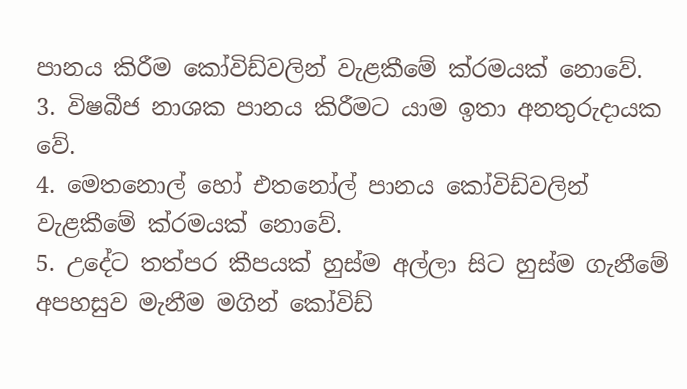පානය කිරීම කෝවිඩ්වලින් වැළකීමේ ක්රමයක් නොවේ.
3. විෂබීජ නාශක පානය කිරීමට යාම ඉතා අනතුරුදායක වේ.
4. මෙතනොල් හෝ එතනෝල් පානය කෝවිඩ්වලින් වැළකීමේ ක්රමයක් නොවේ.
5. උදේට තත්පර කීපයක් හුස්ම අල්ලා සිට හුස්ම ගැනීමේ අපහසුව මැනීම මගින් කෝවිඩ්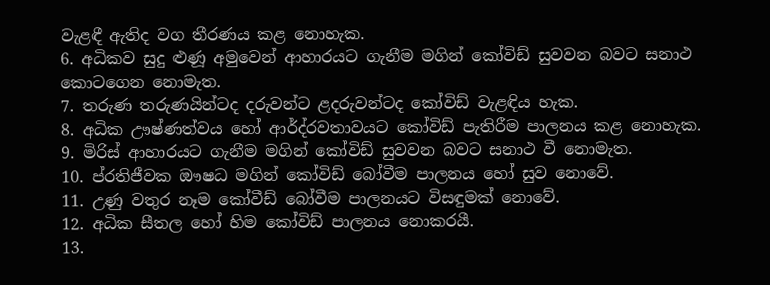වැළඳී ඇතිද වග තීරණය කළ නොහැක.
6. අධිකව සුදු ළුණූ අමුවෙන් ආහාරයට ගැනීම මගින් කෝවිඩ් සුවවන බවට සනාථ කොටගෙන නොමැත.
7. තරුණ තරුණයින්ටද දරුවන්ට ළදරුවන්ටද කෝවිඩ් වැළඳිය හැක.
8. අධික ඌෂ්ණත්වය හෝ ආර්ද්රවතාවයට කෝවිඩ් පැතිරීම පාලනය කළ නොහැක.
9. මිරිස් ආහාරයට ගැනීම මගින් කෝවිඩ් සුවවන බවට සනාථ වී නොමැත.
10. ප්රතිජීවක ඖෂධ මගින් කෝවිඩ් බෝවීම පාලනය හෝ සුව නොවේ.
11. උණු වතුර නෑම කෝවීඩ් බෝවීම පාලනයට විසඳුමක් නොවේ.
12. අධික සීතල හෝ හිම කෝවිඩ් පාලනය නොකරයී.
13.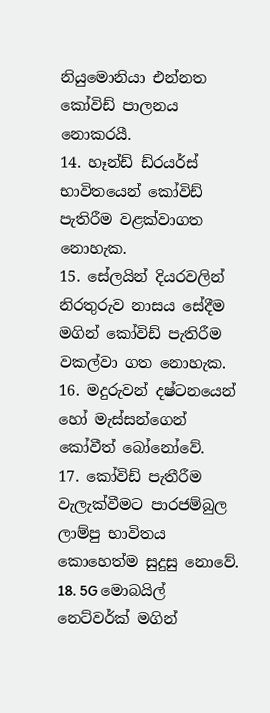නියුමොනියා එන්නත කෝවිඩ් පාලනය නොකරයී.
14. හෑන්ඩ් ඩ්රයර්ස් භාවිතයෙන් කෝවිඩ් පැතිරීම වළක්වාගත නොහැක.
15. සේලයින් දියරවලින් නිරතුරුව නාසය සේදීම මගින් කෝවිඩ් පැතිරීම වකල්වා ගත නොහැක.
16. මදුරුවන් දෂ්ටනයෙන් හෝ මැස්සන්ගෙන් කෝවීත් බෝනෝවේ.
17. කෝවිඩ් පැතීරීම වැලැක්වීමට පාරජම්බුල ලාම්පු භාවිතය කොහෙත්ම සුදුසු නොවේ.
18. 5G මොබයිල් නෙට්වර්ක් මගින්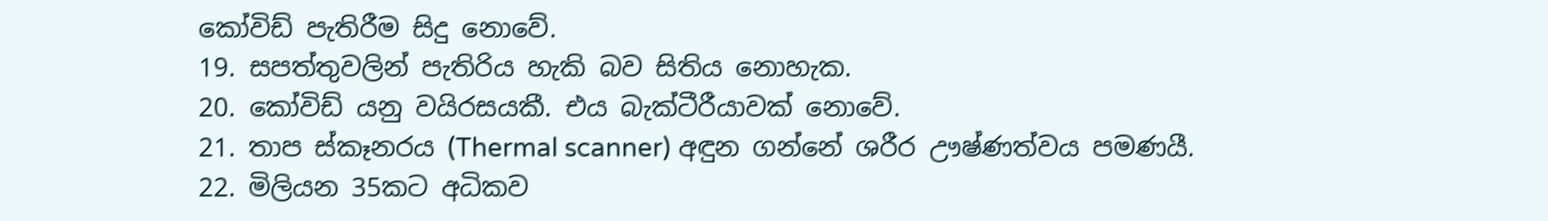කෝවිඩ් පැතිරීම සිදු නොවේ.
19. සපත්තුවලින් පැතිරිය හැකි බව සිතිය නොහැක.
20. කෝවිඩ් යනු වයිරසයකී. එය බැක්ටීරීයාවක් නොවේ.
21. තාප ස්කෑනරය (Thermal scanner) අඳුන ගන්නේ ශරීර ඌෂ්ණත්වය පමණයී.
22. මිලියන 35කට අධිකව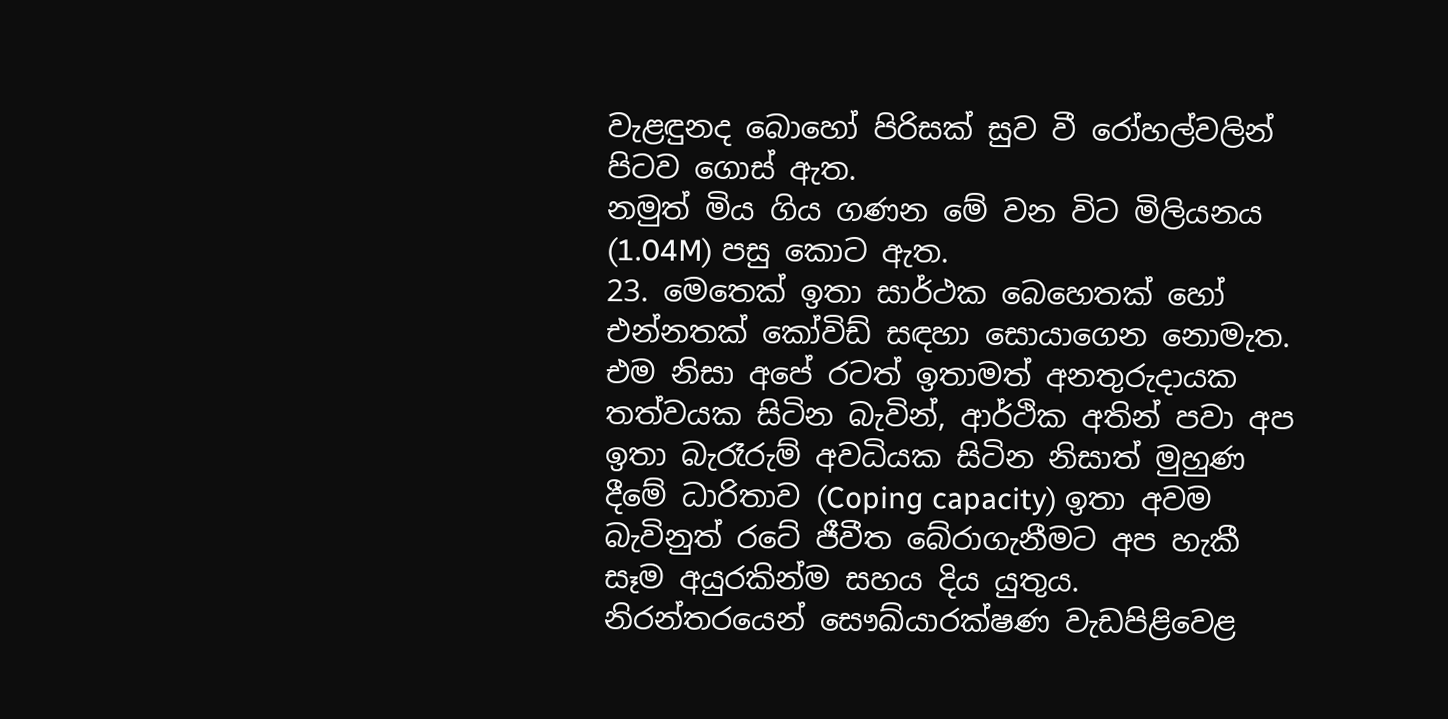වැළඳුනද බොහෝ පිරිසක් සුව වී රෝහල්වලින් පිටව ගොස් ඇත.
නමුත් මිය ගිය ගණන මේ වන විට මිලියනය (1.04M) පසු කොට ඇත.
23. මෙතෙක් ඉතා සාර්ථක බෙහෙතක් හෝ එන්නතක් කෝවිඩ් සඳහා සොයාගෙන නොමැත.
එම නිසා අපේ රටත් ඉතාමත් අනතුරුදායක තත්වයක සිටින බැවින්, ආර්ථික අතින් පවා අප ඉතා බැරෑරුම් අවධියක සිටින නිසාත් මුහුණ දීමේ ධාරිතාව (Coping capacity) ඉතා අවම බැවිනුත් රටේ ජීවීත බේරාගැනීමට අප හැකී සෑම අයුරකින්ම සහය දිය යුතුය.
නිරන්තරයෙන් සෞඛ්යාරක්ෂණ වැඩපිළිවෙළ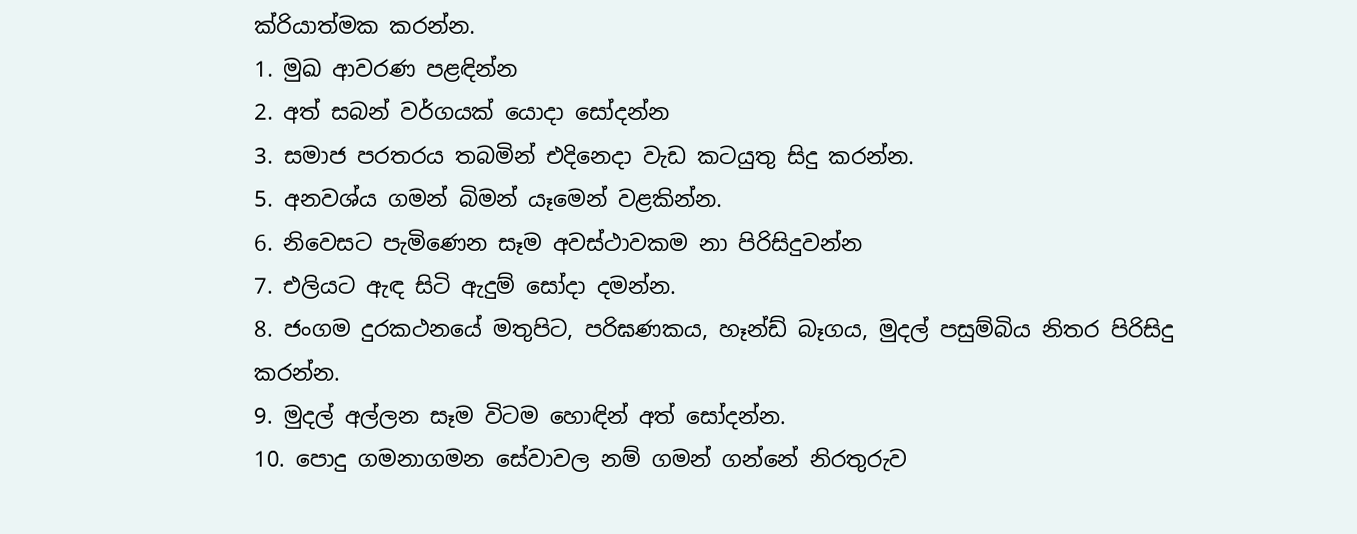ක්රියාත්මක කරන්න.
1. මුඛ ආවරණ පළඳින්න
2. අත් සබන් වර්ගයක් යොදා සෝදන්න
3. සමාජ පරතරය තබමින් එදිනෙදා වැඩ කටයුතු සිදු කරන්න.
5. අනවශ්ය ගමන් බිමන් යෑමෙන් වළකින්න.
6. නිවෙසට පැමිණෙන සෑම අවස්ථාවකම නා පිරිසිදුවන්න
7. එලියට ඇඳ සිටි ඇදුම් සෝදා දමන්න.
8. ජංගම දුරකථනයේ මතුපිට, පරිඝණකය, හෑන්ඩ් බෑගය, මුදල් පසුම්බිය නිතර පිරිසිදු කරන්න.
9. මුදල් අල්ලන සෑම විටම හොඳින් අත් සෝදන්න.
10. පොදු ගමනාගමන සේවාවල නම් ගමන් ගන්නේ නිරතුරුව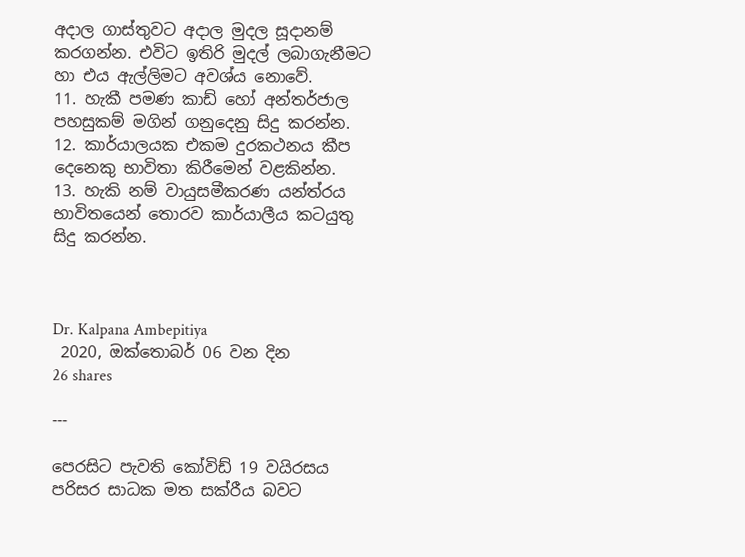අදාල ගාස්තුවට අදාල මුදල සූදානම් කරගන්න. එවිට ඉතිරි මුදල් ලබාගැනීමට හා එය ඇල්ලිමට අවශ්ය නොවේ.
11. හැකී පමණ කාඩ් හෝ අන්තර්ජාල පහසුකම් මගින් ගනුදෙනු සිදු කරන්න.
12. කාර්යාලයක එකම දුරකථනය කීප දෙනෙකු භාවිතා කිරීමෙන් වළකින්න.
13. හැකි නම් වායුසමීකරණ යන්ත්රය භාවිතයෙන් තොරව කාර්යාලීය කටයුතු සිදු කරන්න.



Dr. Kalpana Ambepitiya
 2020, ඔක්තොබර් 06 වන දින
26 shares

---

පෙරසිට පැවති කෝවිඩ් 19 වයිරසය පරිසර සාධක මත සක්රීය බවට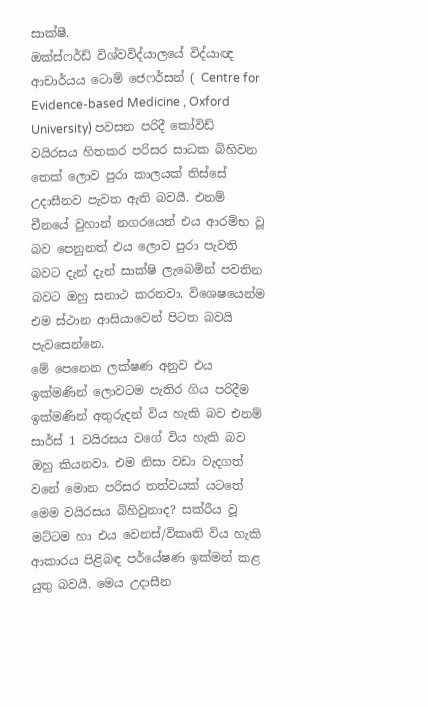සාක්ෂී.
ඔක්ස්ෆර්ඩ් විශ්වවිද්යාලයේ විද්යාඥ ආචාර්යය ටොම් ජෙෆර්සන් ( Centre for Evidence-based Medicine , Oxford University) පවසන පරිදී කෝවිඩ් වයිරසය හිතකර පරිසර සාධක බිහිවන තෙක් ලොව පුරා කාලයක් තිස්සේ උදාසීනව පැවත ඇති බවයී. එනම් චීනයේ වුහාන් නගරයෙන් එය ආරම්භ වූ බව පෙනුනත් එය ලොව පුරා පැවති බවට දැන් දැන් සාක්ෂි ලැබෙමින් පවතින බවට ඔහු සනාථ කරනවා. විශෙෂයෙන්ම එම ස්ථාන ආසියාවෙන් පිටත බවයි පැවසෙන්නෙ.
මේ පෙනෙන ලක්ෂණ අනුව එය ඉක්මණින් ලොවටම පැතිර ගිය පරිදීම ඉක්මණින් අතුරුදන් විය හැකි බව එනම් සාර්ස් 1 වයිරසය වගේ විය හැකි බව ඔහු කියනවා. එම නිසා වඩා වැදගත් වනේ මොන පරිසර තත්වයක් යටතේ මෙම වයිරසය බිහිවුනාද? සක්රීය වූ මට්ටම හා එය වෙනස්/විකෘති විය හැකි ආකාරය පිළිබඳ පර්යේෂණ ඉක්මන් කළ යුතු බවයී. මෙය උදාසීන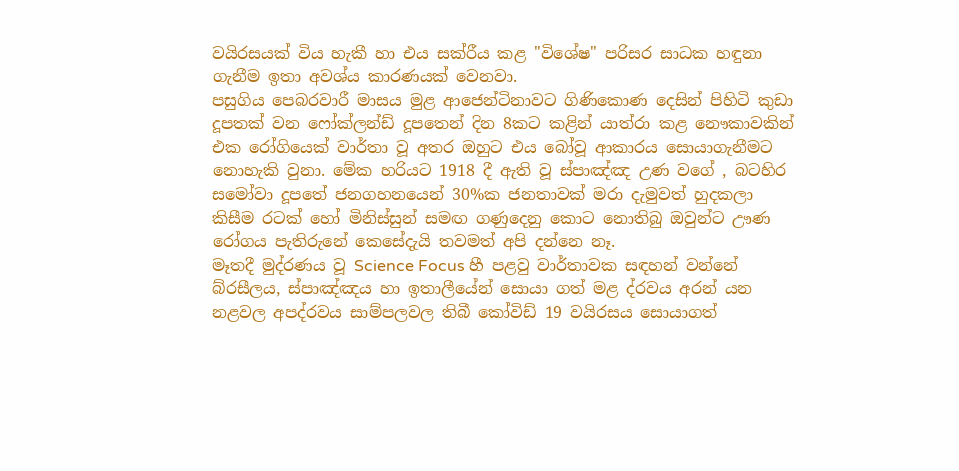වයිරසයක් විය හැකී හා එය සක්රීය කළ "විශේෂ" පරිසර සාධක හඳුනා ගැනීම ඉතා අවශ්ය කාරණයක් වෙනවා.
පසුගිය පෙබරවාරී මාසය මුළ ආජෙන්ටිනාවට ගිණිකොණ දෙසින් පිහිටි කුඩා දූපතක් වන ෆෝක්ලන්ඩ් දූපතෙන් දින 8කට කළින් යාත්රා කළ නෞකාවකින් එක රෝගියෙක් වාර්තා වූ අතර ඔහුට එය බෝවූ ආකාරය සොයාගැනීමට නොහැකි වුනා. මේක හරියට 1918 දී ඇති වූ ස්පාඤ්ඤ උණ වගේ , බටහිර සමෝවා දූපතේ ජනගහනයෙන් 30%ක ජනතාවක් මරා දැමුවත් හුදකලා කිසීම රටක් හෝ මිනිස්සුන් සමඟ ගණුදෙනු කොට නොතිබු ඔවුන්ට ඌණ රෝගය පැතිරුනේ කෙසේදැයි තවමත් අපි දන්නෙ නෑ.
මෑතදී මුද්රණය වූ Science Focus හී පළවු වාර්තාවක සඳහන් වන්නේ බ්රසීලය, ස්පාඤ්ඤය හා ඉතාලීයේන් සොයා ගත් මළ ද්රවය අරන් යන නළවල අපද්රවය සාම්පලවල තිබී කෝවිඩ් 19 වයිරසය සොයාගත්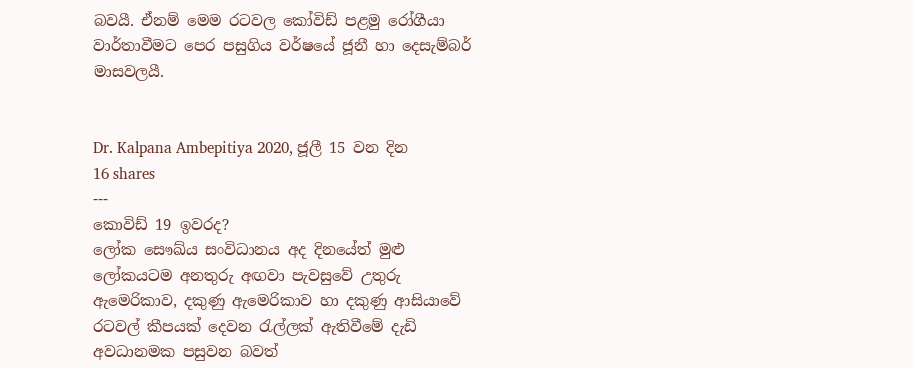බවයී. ඒනම් මෙම රටවල කෝවිඩ් පළමු රෝගීයා වාර්තාවීමට පෙර පසුගිය වර්ෂයේ ජූනී හා දෙසැම්බර් මාසවලයී.


Dr. Kalpana Ambepitiya 2020, ජූලී 15 වන දින
16 shares
---
කොවිඩ් 19 ඉවරද?
ලෝක සෞඛ්ය සංවිධානය අද දිනයේත් මුළු ලෝකයටම අනතුරු අඟවා පැවසුවේ උතුරු ඇමෙරිකාව, දකුණු ඇමෙරිකාව හා දකුණු ආසියාවේ රටවල් කීපයක් දෙවන රැල්ලක් ඇතිවීමේ දැඩි අවධානමක පසුවන බවත්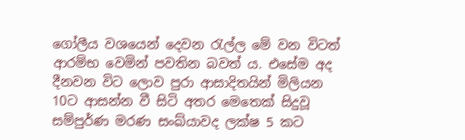ගෝලීය වශයෙන් දෙවන රැල්ල මේ වන විටත් ආරම්භ වෙමින් පවතින බවත් ය. එසේම අද දීනවන විට ලොව පුරා ආසාදිතයින් මිලියන 10ට ආසන්න වී සිටි අතර මෙතෙක් සිදුවූ සම්පුර්ණ මරණ සංඛ්යාවද ලක්ෂ 5 කට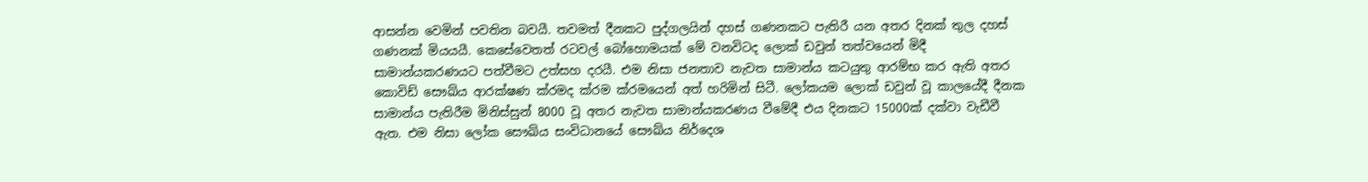ආසන්න වෙමින් පවතින බවයී. තවමත් දීනකට පුද්ගලයින් දහස් ගණනකට පැතිරී යන අතර දිනක් තුල දහස් ගණනක් මියයයී. කෙසේවෙතත් රටවල් බෝහොමයක් මේ වනවිටද ලොක් ඩවුන් තත්වයෙන් මිදී සාමාන්යකරණයට පත්වීමට උත්සහ දරයී. එම නිසා ජනතාව නැවත සාමාන්ය කටයුතු ආරම්භ කර ඇති අතර කොවිඩ් සෞඛ්ය ආරක්ෂණ ක්රමද ක්රම ක්රමයෙන් අත් හරිමින් සිටී. ලෝකයම ලොක් ඩවුන් වූ කාලයේදී දීනක සාමාන්ය පැතිරීම මිනිස්සුන් 8000 වූ අතර නැවත සාමාන්යකරණය වීමේදී එය දිනකට 15000ක් දක්වා වැඩීවී ඇත. එම නිසා ලෝක සෞඛ්ය සංවිධානයේ සෞඛ්ය නිර්දෙශ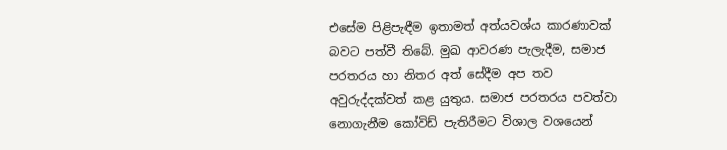එසේම පිළිපැඳීම ඉතාමත් අත්යවශ්ය කාරණාවක් බවට පත්වී තිබේ. මුඛ ආවරණ පැලැදීම, සමාජ පරතරය හා නිතර අත් සේදීම අප තව අවුරුද්දක්වත් කළ යුතුය. සමාජ පරතරය පවත්වා නොගැනීම කෝවිඩ් පැතිරීමට විශාල වශයෙන්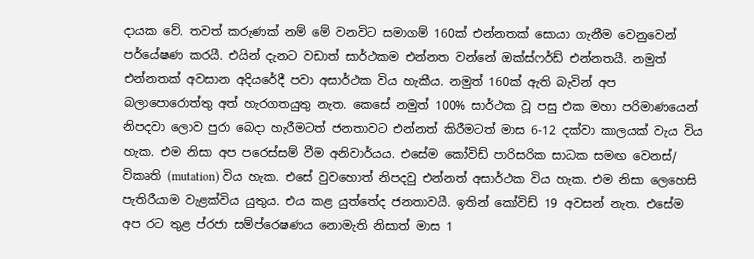දායක වේ. තවත් කරුණක් නම් මේ වනවිට සමාගම් 160ක් එන්නතක් සොයා ගැනීම වෙනුවෙන් පර්යේෂණ කරයී. එයින් දැනට වඩාත් සාර්ථකම එන්නත වන්නේ ඔක්ස්ෆර්ඩ් එන්නතයී. නමුත් එන්නතක් අවසාන අදියරේදී පවා අසාර්ථක විය හැකීය. නමුත් 160ක් ඇති බැවින් අප බලාපොරොත්තු අත් හැරගතයුතු නැත. කෙසේ නමුත් 100% සාර්ථක වූ පසු එක මහා පරිමාණයෙන් නිපදවා ලොව පුරා බෙදා හැරීමටත් ජනතාවට එන්නත් කිරීමටත් මාස 6-12 දක්වා කාලයක් වැය විය හැක. එම නිසා අප පරෙස්සම් වීම අනිවාර්යය. එසේම කෝවිඩ් පාරිසරික සාධක සමඟ වෙනස්/ විකෘති (mutation) විය හැක. එසේ වුවහොත් නිපදවු එන්නත් අසාර්ථක විය හැක. එම නිසා ලෙහෙසි පැතිරීයාම වැළක්විය යුතුය. එය කළ යුත්තේද ජනතාවයී. ඉතින් කෝවිඩ් 19 අවසන් නැත. එසේම අප රට තුළ ප්රජා සම්ප්රෙෂණය නොමැති නිසාත් මාස 1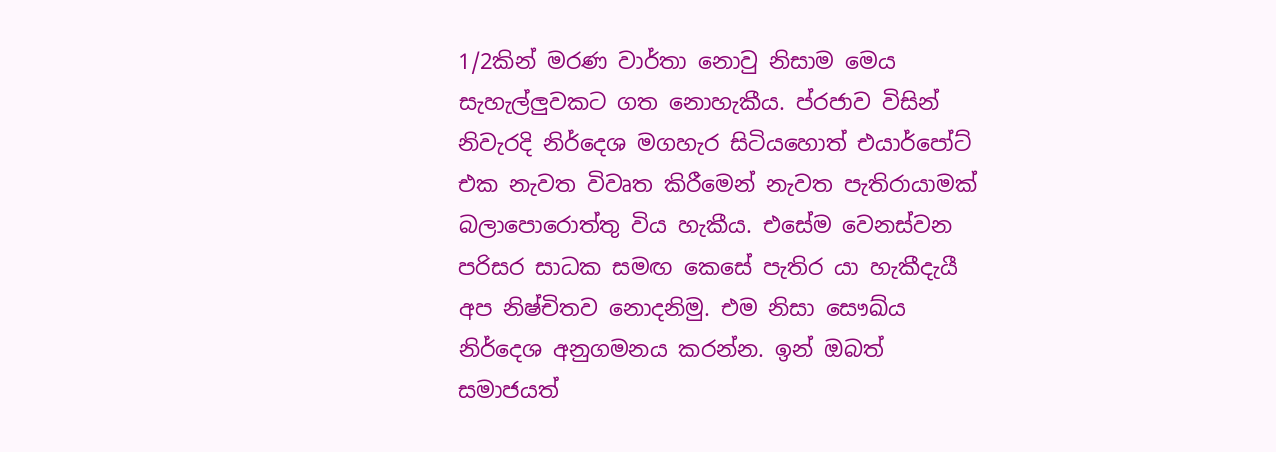1/2කින් මරණ වාර්තා නොවු නිසාම මෙය සැහැල්ලුවකට ගත නොහැකීය. ප්රජාව විසින් නිවැරදි නිර්දෙශ මගහැර සිටියහොත් එයාර්පෝට් එක නැවත විවෘත කිරීමෙන් නැවත පැතිරායාමක් බලාපොරොත්තු විය හැකීය. එසේම වෙනස්වන පරිසර සාධක සමඟ කෙසේ පැතිර යා හැකීදැයී අප නිෂ්චිතව නොදනිමු. එම නිසා සෞඛ්ය නිර්දෙශ අනුගමනය කරන්න. ඉන් ඔබත් සමාජයත්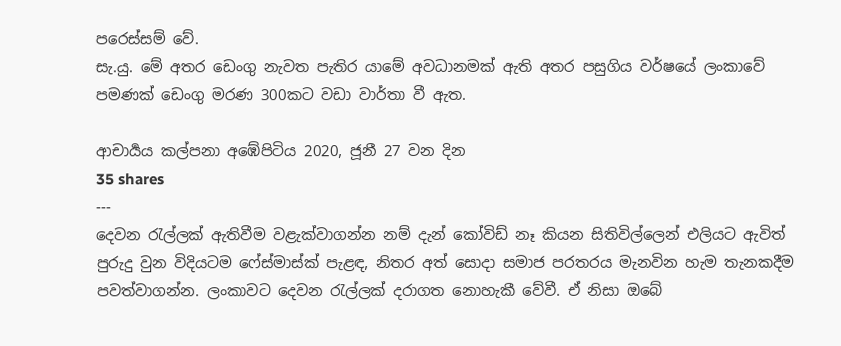පරෙස්සම් වේ.
සැ.යු. මේ අතර ඩෙංගු නැවත පැතිර යාමේ අවධානමක් ඇති අතර පසුගිය වර්ෂයේ ලංකාවේ පමණක් ඩෙංගු මරණ 300කට වඩා වාර්තා වී ඇත.

ආචාර්‍යය කල්පනා අඹේපිටිය 2020, ජූනී 27 වන දින
35 shares
---
දෙවන රැල්ලක් ඇතිවීම වළැක්වාගන්න නම් දැන් කෝවිඩ් නෑ කියන සිතිවිල්ලෙන් එලියට ඇවිත් පුරුදු වුන විදියටම ෆේස්මාස්ක් පැළඳ, නිතර අත් සොදා සමාජ පරතරය මැනවින හැම තැනකදීම පවත්වාගන්න. ලංකාවට දෙවන රැල්ලක් දරාගත නොහැකී වේවී. ඒ නිසා ඔබේ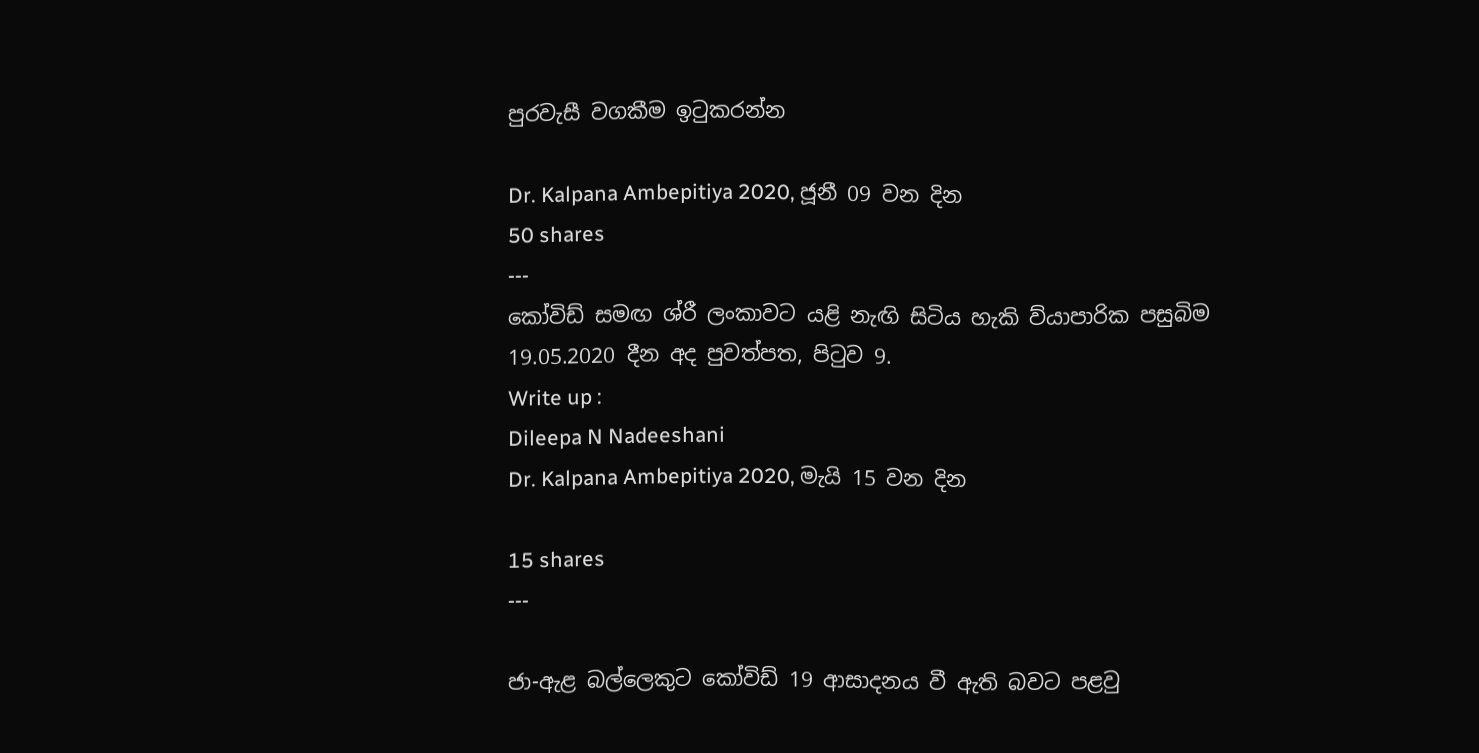පුරවැසී වගකීම ඉටුකරන්න

Dr. Kalpana Ambepitiya 2020, ජූනී 09 වන දින
50 shares
---
කෝවිඩ් සමඟ ශ්රී ලංකාවට යළි නැඟි සිටිය හැකි ව්යාපාරික පසුබිම
19.05.2020 දීන අද පුවත්පත, පිටුව 9.
Write up :
Dileepa N Nadeeshani
Dr. Kalpana Ambepitiya 2020, මැයි 15 වන දින

15 shares
---

ජා-ඇළ බල්ලෙකුට කෝවිඩ් 19 ආසාදනය වී ඇති බවට පළවු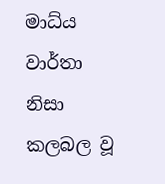මාධ්ය වාර්තා නිසා කලබල වූ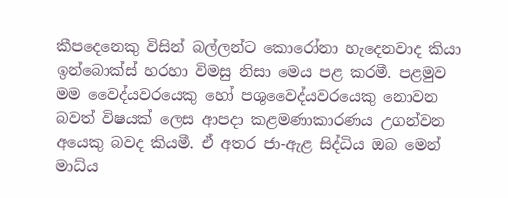කීපදෙනෙකු විසින් බල්ලන්ට කොරෝනා හැදෙනවාද කියා ඉන්බොක්ස් හරහා විමසු නිසා මෙය පළ කරමී. පළමුව මම වෛද්යවරයෙකු හෝ පශුවෛද්යවරයෙකු නොවන බවත් විෂයක් ලෙස ආපදා කළමණාකාරණය උගන්වන අයෙකු බවද කියමී. ඒ අතර ජා-ඇළ සිද්ධිය ඔබ මෙන් මාධ්ය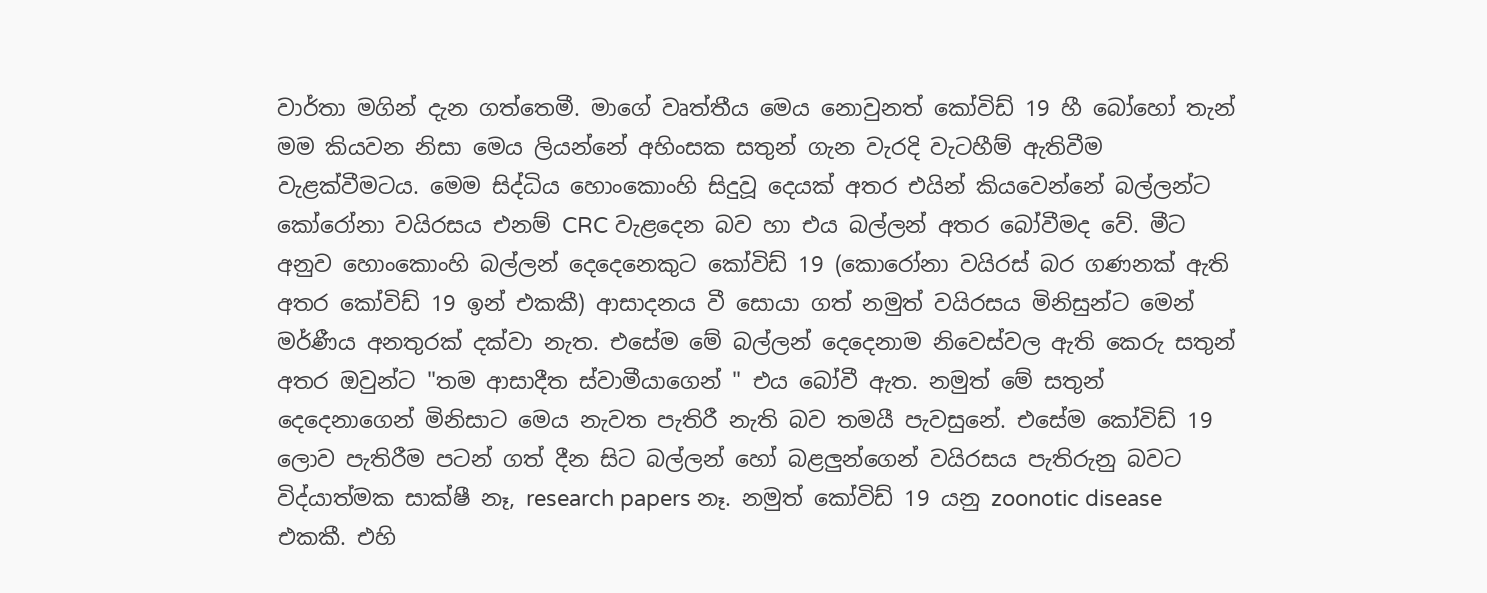වාර්තා මගින් දැන ගත්තෙමී. මාගේ වෘත්තීය මෙය නොවුනත් කෝවිඩ් 19 හී බෝහෝ තැන් මම කියවන නිසා මෙය ලියන්නේ අහිංසක සතුන් ගැන වැරදි වැටහීම් ඇතිවීම වැළක්වීමටය. මෙම සිද්ධිය හොංකොංහි සිදුවූ දෙයක් අතර එයින් කියවෙන්නේ බල්ලන්ට කෝරෝනා වයිරසය එනම් CRC වැළදෙන බව හා එය බල්ලන් අතර බෝවීමද වේ. මීට අනුව හොංකොංහි බල්ලන් දෙදෙනෙකුට කෝවිඩ් 19 (කොරෝනා වයිරස් බර ගණනක් ඇති අතර කෝවිඩ් 19 ඉන් එකකී) ආසාදනය වී සොයා ගත් නමුත් වයිරසය මිනිසුන්ට මෙන් මර්ණීය අනතුරක් දක්වා නැත. එසේම මේ බල්ලන් දෙදෙනාම නිවෙස්වල ඇති කෙරු සතුන් අතර ඔවුන්ට "තම ආසාදීත ස්වාමීයාගෙන් " එය බෝවී ඇත. නමුත් මේ සතුන් දෙදෙනාගෙන් මිනිසාට මෙය නැවත පැතිරී නැති බව තමයී පැවසුනේ. එසේම කෝවිඩ් 19 ලොව පැතිරීම පටන් ගත් දීන සිට බල්ලන් හෝ බළලුන්ගෙන් වයිරසය පැතිරුනු බවට විද්යාත්මක සාක්ෂී නෑ, research papers නෑ. නමුත් කෝවිඩ් 19 යනු zoonotic disease එකකී. එහි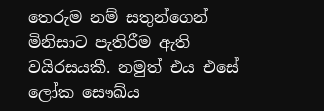තෙරුම නම් සතුන්ගෙන් මිනිසාට පැතිරීම ඇති වයිරසයකී. නමුත් එය එසේ ලෝක සෞඛ්ය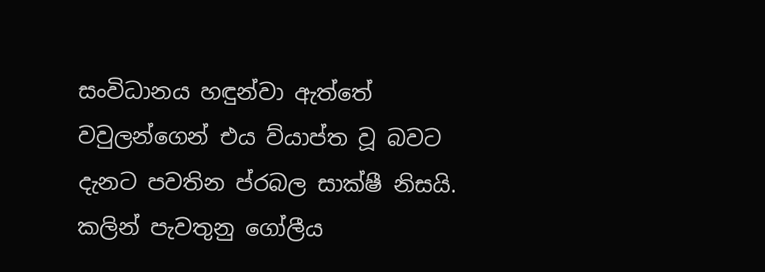සංවිධානය හඳුන්වා ඇත්තේ වවුලන්ගෙන් එය ව්යාප්ත වූ බවට දැනට පවතින ප්රබල සාක්ෂී නිසයි. කලින් පැවතුනු ගෝලීය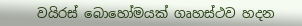වයිරස් බොහෝමයක් ගෘහස්ථව හදන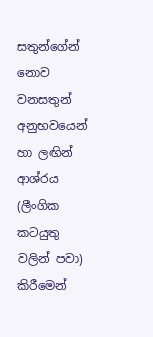සතුන්ගේන් නොව වනසතුන් අනුභවයෙන් හා ලඟින් ආශ්රය (ලීංගික කටයුතු වලින් පවා) කිරීමෙන්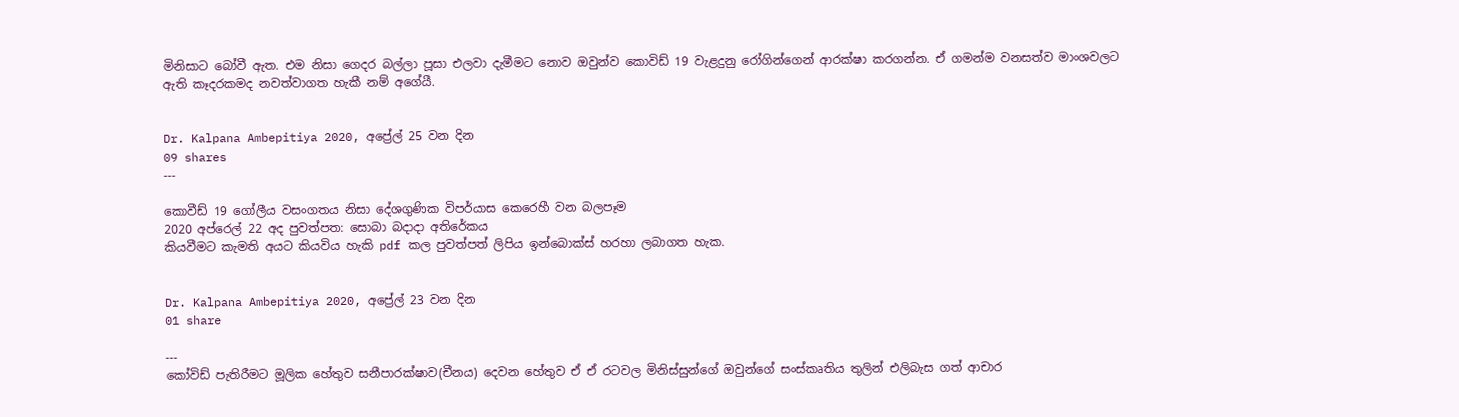මිනිසාට බෝවී ඇත. එම නිසා ගෙදර බල්ලා පූසා එලවා දැමීමට නොව ඔවුන්ව කොවිඩ් 19 වැළදුනු රෝගින්ගෙන් ආරක්ෂා කරගන්න. ඒ ගමන්ම වනසත්ව මාංශවලට ඇති කෑදරකමද නවත්වාගත හැකී නම් අගේයී.


Dr. Kalpana Ambepitiya 2020, අප්‍රේල් 25 වන දින
09 shares
---

කොවීඩ් 19 ගෝලීය වසංගතය නිසා දේශගුණික විපර්යාස කෙරෙහී වන බලපෑම
2020 අප්රෙල් 22 අද පුවත්පත: සොබා බදාදා අතිරේකය
කියවීමට කැමති අයට කියවිය හැකි pdf කල පුවත්පත් ලිපිය ඉන්බොක්ස් හරහා ලබාගත හැක.


Dr. Kalpana Ambepitiya 2020, අප්‍රේල් 23 වන දින
01 share

---
කෝවිඩ් පැතිරීමට මූලික හේතුව සනීපාරක්ෂාව(චීනය) දෙවන හේතුව ඒ ඒ රටවල මිනිස්සුන්ගේ ඔවුන්ගේ සංස්කෘතිය තුලින් එලිබැස ගත් ආචාර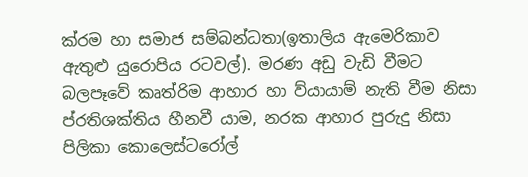ක්රම හා සමාජ සම්බන්ධතා(ඉතාලිය ඇමෙරිකාව ඇතුළු යුරොපිය රටවල්). මරණ අඩු වැඩි වීමට බලපෑවේ කෘත්රිම ආහාර හා ව්යායාම් නැති වීම නිසා ප්රතිශක්තිය හීනවී යාම, නරක ආහාර පුරුදු නිසා පිලිකා කොලෙස්ටරෝල්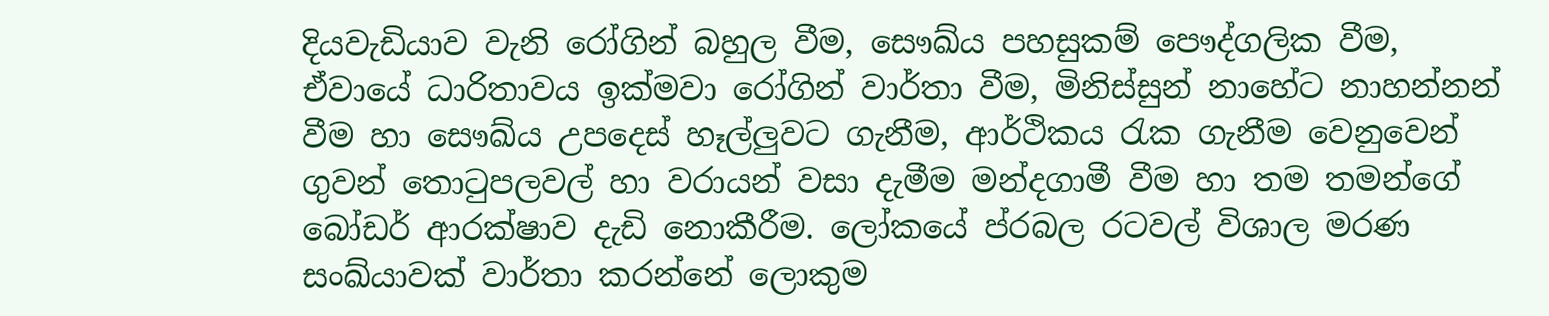දියවැඩියාව වැනි රෝගින් බහුල වීම, සෞඛ්ය පහසුකම් පෞද්ගලික වීම, ඒවායේ ධාරිතාවය ඉක්මවා රෝගින් වාර්තා වීම, මිනිස්සුන් නාහේට නාහන්නන් වීම හා සෞඛ්ය උපදෙස් හෑල්ලුවට ගැනීම, ආර්ථිකය රැක ගැනීම වෙනුවෙන් ගුවන් තොටුපලවල් හා වරායන් වසා දැමීම මන්දගාමී වීම හා තම තමන්ගේ බෝඩර් ආරක්ෂාව දැඩි නොකීරීම. ලෝකයේ ප්රබල රටවල් විශාල මරණ සංඛ්යාවක් වාර්තා කරන්නේ ලොකුම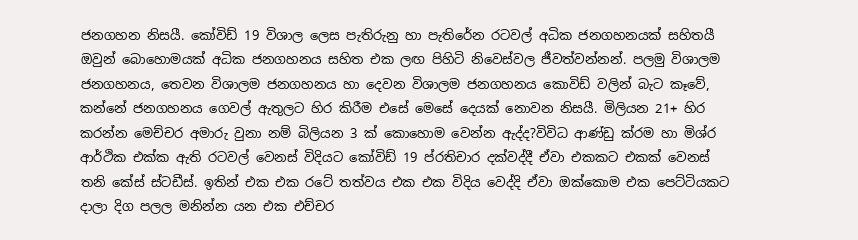ජනගහන නිසයී. කෝවිඩ් 19 විශාල ලෙස පැතිරුනු හා පැතිරේන රටවල් අධික ජනගහනයක් සහිතයී ඔවුන් බොහොමයක් අධික ජනගහනය සහිත එක ලඟ පිහිටි නිවෙස්වල ජීවත්වන්නන්. පලමු විශාලම ජනගහනය, තෙවන විශාලම ජනගහනය හා දෙවන විශාලම ජනගහනය කොවිඩ් වලින් බැට කෑවේ, කන්නේ ජනගහනය ගෙවල් ඇතුලට හිර කිරීම එසේ මෙසේ දෙයක් නොවන නිසයී. මිලියන 21+ හිර කරන්න මෙච්චර අමාරු වුනා නම් බිලියන 3 ක් කොහොම වෙන්න ඇද්ද?විවිධ ආණ්ඩු ක්රම හා මිශ්ර ආර්ථික එක්ක ඇති රටවල් වෙනස් විදියට කෝවිඩ් 19 ප්රතිචාර දක්වද්දී ඒවා එකකට එකක් වෙනස් තනි කේස් ස්ටඩීස්. ඉතින් එක එක රටේ තත්වය එක එක විදිය වෙද්දි ඒවා ඔක්කොම එක පෙට්ටියකට දාලා දිග පලල මනින්න යන එක එච්චර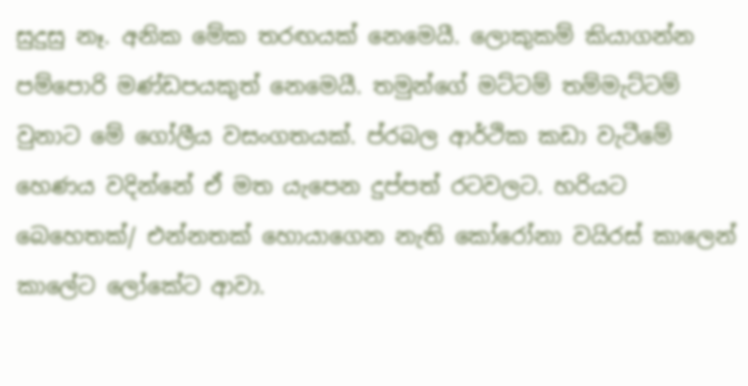සුදුසු නෑ. අනික මේක තරඟයක් නෙමෙයී. ලොකුකම් කියාගන්න පම්පොරි මණ්ඩපයකුත් නෙමෙයී. තමුන්ගේ මට්ටම් තම්මැට්ටම් වුනාට මේ ගෝලීය වසංගතයක්. ප්රබල ආර්ථික කඩා වැටීමේ හෙණය වදින්නේ ඒ මත යැපෙන දුප්පත් රටවලට. හරියට බෙහෙතක්/ එන්නතක් හොයාගෙන නැති කෝරෝනා වයිරස් කාලෙන් කාලේට ලෝකේට ආවා.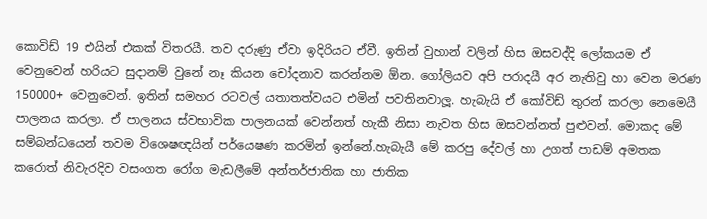කොවිඩ් 19 එයින් එකක් විතරයී. තව දරුණු ඒවා ඉදිරියට ඒවී. ඉතින් වුහාන් වලින් හිස ඔසවද්දි ලෝකයම ඒ වෙනුවෙන් හරියට සුදානම් වුනේ නෑ කියන චෝදනාව කරන්නම ඕන. ගෝලියව අපි පරාදයී අර නැතිවු හා වෙන මරණ 150000+ වෙනුවෙන්. ඉතින් සමහර රටවල් යතාතත්වයට එමින් පවතිනවාලූ. හැබැයි ඒ කෝවිඩ් තුරන් කරලා නෙමෙයී පාලනය කරලා. ඒ පාලනය ස්වභාවික පාලනයක් වෙන්නත් හැකී නිසා නැවත හිස ඔසවන්නත් පුළුවන්. මොකද මේ සම්බන්ධයෙන් තවම විශෙෂඥයින් පර්යෙෂණ කරමින් ඉන්නේ.හැබැයී මේ කරපු දේවල් හා උගත් පාඩම් අමතක කරොත් නිවැරදිව වසංගත රෝග මැඩලීමේ අන්තර්ජාතික හා ජාතික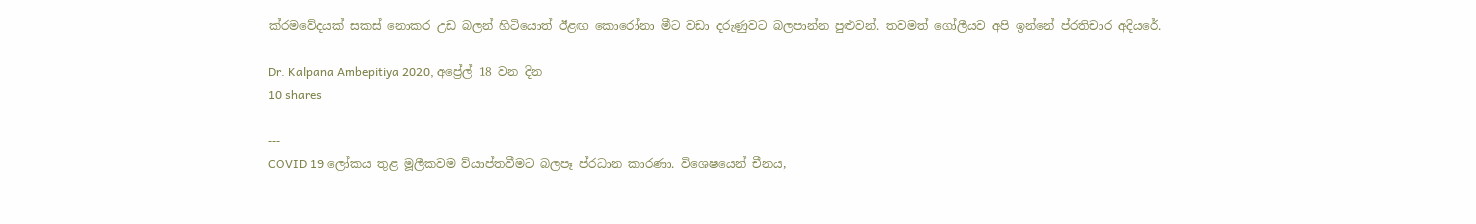ක්රමවේදයක් සකස් නොකර උඩ බලන් හිටියොත් ඊළඟ කොරෝනා මීට වඩා දරුණුවට බලපාන්න පුළුවන්. තවමත් ගෝලීයව අපි ඉන්නේ ප්රතිචාර අදියරේ.

Dr. Kalpana Ambepitiya 2020, අප්‍රේල් 18 වන දින
10 shares

---
COVID 19 ලෝකය තුළ මූලීකවම ව්යාප්තවීමට බලපෑ ප්රධාන කාරණා. විශෙෂයෙන් චීනය,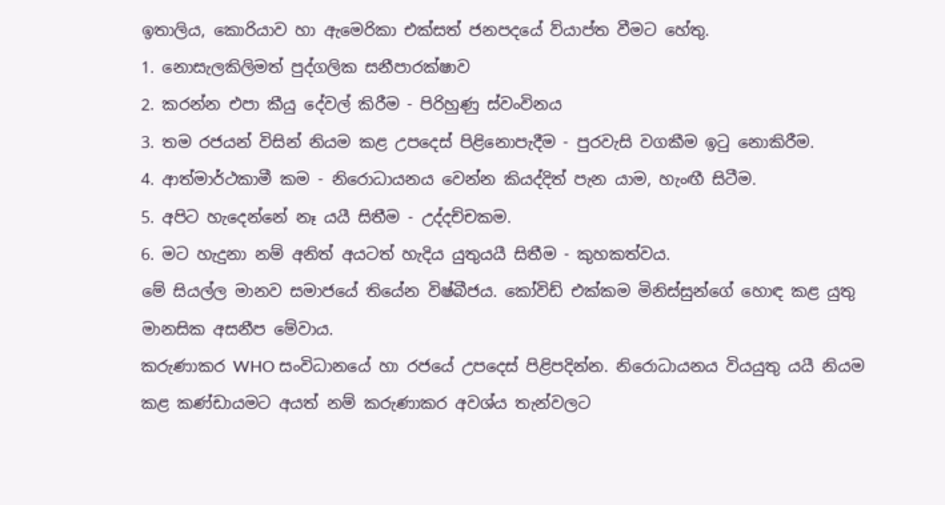ඉතාලිය, කොරියාව හා ඇමෙරිකා එක්සත් ජනපදයේ ව්යාප්ත වීමට හේතු.
1. නොසැලකිලිමත් පුද්ගලික සනීපාරක්ෂාව
2. කරන්න එපා කීයු දේවල් කිරීම - පිරිහුණු ස්වංවිනය
3. තම රජයන් විසින් නියම කළ උපදෙස් පිළිනොපැදීම - පුරවැසි වගකීම ඉටු නොකිරීම.
4. ආත්මාර්ථකාමී කම - නිරොධායනය වෙන්න කියද්දිත් පැන යාම, හැංඟී සිටීම.
5. අපිට හැදෙන්නේ නෑ යයී සිතීම - උද්දච්චකම.
6. මට හැදුනා නම් අනිත් අයටත් හැදිය යුතුයයී සිතීම - කුහකත්වය.
මේ සියල්ල මානව සමාජයේ තියේන විෂ්බීජය. කෝවිඩ් එක්කම මිනිස්සුන්ගේ හොඳ කළ යුතු මානසික අසනීප මේවාය.
කරුණාකර WHO සංවිධානයේ හා රජයේ උපදෙස් පිළිපදින්න. නිරොධායනය වියයුතු යයී නියම කළ කණ්ඩායමට අයත් නම් කරුණාකර අවශ්ය තැන්වලට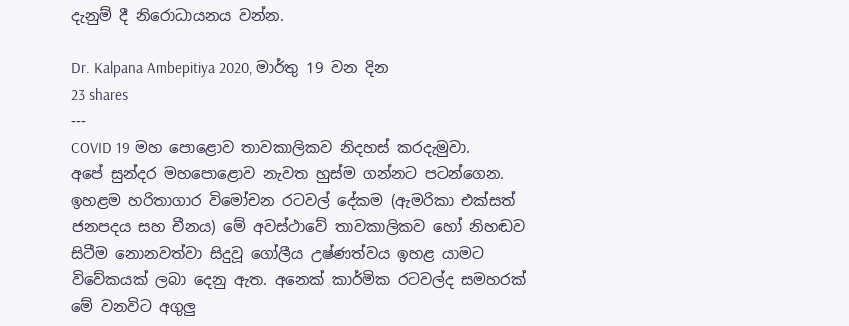දැනුම් දී නිරොධායනය වන්න.

Dr. Kalpana Ambepitiya 2020, මාර්තු 19 වන දින
23 shares
---
COVID 19 මහ පොළොව තාවකාලිකව නිදහස් කරදැමුවා.
අපේ සුන්දර මහපොළොව නැවත හුස්ම ගන්නට පටන්ගෙන. ඉහළම හරිතාගාර විමෝචන රටවල් දේකම (ඇමරිකා එක්සත් ජනපදය සහ චීනය) මේ අවස්ථාවේ තාවකාලිකව හෝ නිහඬව සිටීම නොනවත්වා සිදුවූ ගෝලීය උෂ්ණත්වය ඉහළ යාමට විවේකයක් ලබා දෙනු ඇත. අනෙක් කාර්මික රටවල්ද සමහරක් මේ වනවිට අගුලු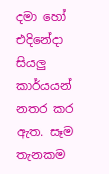දමා හෝ එදිනේදා සියලු කාර්යයන් නතර කර ඇත. සෑම තැනකම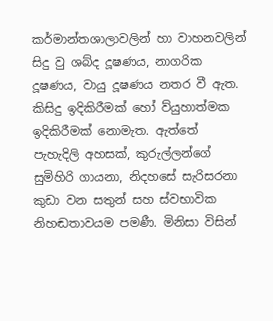කර්මාන්තශාලාවලින් හා වාහනවලින් සිදු වු ශබ්ද දූෂණය, නාගරික දූෂණය, වායු දූෂණය නතර වී ඇත. කිසිදු ඉදිකිරීමක් හෝ ව්යුහාත්මක ඉදිකිරීමක් නොමැත. ඇත්තේ පැහැදිලි අහසක්, කුරුල්ලන්ගේ සුමිහිරි ගායනා, නිදහසේ සැරිසරනා කුඩා වන සතුන් සහ ස්වභාවික නිහඬතාවයම පමණී. මිනිසා විසින්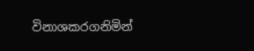විනාශකරගනිමින්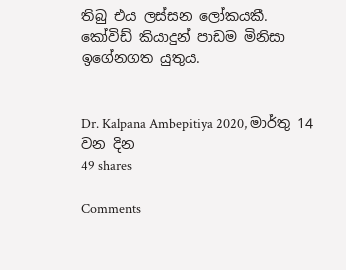තිබු එය ලස්සන ලෝකයකී.
කෝවිඩ් කියාදුන් පාඩම මිනිසා ඉගේනගත යුතුය.


Dr. Kalpana Ambepitiya 2020, මාර්තු 14 වන දින
49 shares

Comments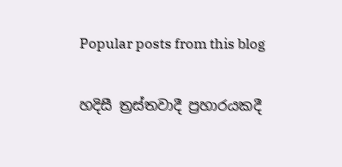Popular posts from this blog

හදිසී ත්‍රස්තවාදී ප්‍රහාරයකදී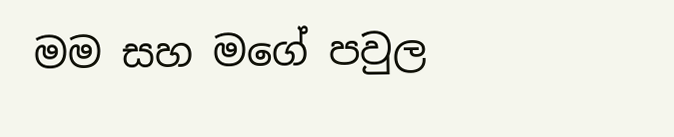මම සහ මගේ පවුල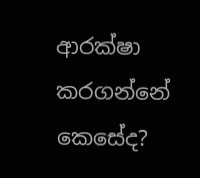ආරක්ෂා කරගන්නේ කෙසේද?